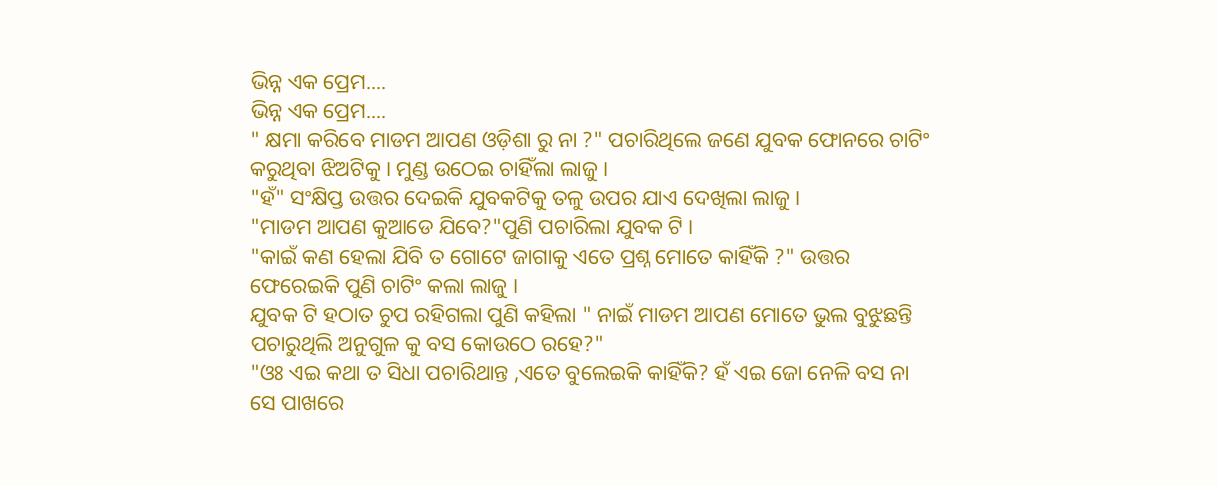ଭିନ୍ନ ଏକ ପ୍ରେମ....
ଭିନ୍ନ ଏକ ପ୍ରେମ....
" କ୍ଷମା କରିବେ ମାଡମ ଆପଣ ଓଡ଼ିଶା ରୁ ନା ?" ପଚାରିଥିଲେ ଜଣେ ଯୁବକ ଫୋନରେ ଚାଟିଂ କରୁଥିବା ଝିଅଟିକୁ । ମୁଣ୍ଡ ଉଠେଇ ଚାହିଁଲା ଲାଜୁ ।
"ହଁ" ସଂକ୍ଷିପ୍ତ ଉତ୍ତର ଦେଇକି ଯୁବକଟିକୁ ତଳୁ ଉପର ଯାଏ ଦେଖିଲା ଲାଜୁ ।
"ମାଡମ ଆପଣ କୁଆଡେ ଯିବେ?"ପୁଣି ପଚାରିଲା ଯୁବକ ଟି ।
"କାଇଁ କଣ ହେଲା ଯିବି ତ ଗୋଟେ ଜାଗାକୁ ଏତେ ପ୍ରଶ୍ନ ମୋତେ କାହିଁକି ?" ଉତ୍ତର ଫେରେଇକି ପୁଣି ଚାଟିଂ କଲା ଲାଜୁ ।
ଯୁବକ ଟି ହଠାତ ଚୁପ ରହିଗଲା ପୁଣି କହିଲା " ନାଇଁ ମାଡମ ଆପଣ ମୋତେ ଭୁଲ ବୁଝୁଛନ୍ତି ପଚାରୁଥିଲି ଅନୁଗୁଳ କୁ ବସ କୋଉଠେ ରହେ?"
"ଓଃ ଏଇ କଥା ତ ସିଧା ପଚାରିଥାନ୍ତ ,ଏତେ ବୁଲେଇକି କାହିଁକି? ହଁ ଏଇ ଜୋ ନେଳି ବସ ନା ସେ ପାଖରେ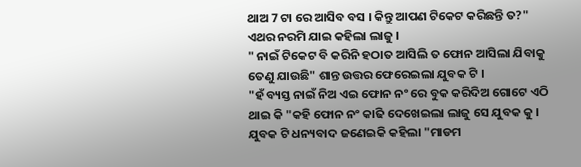ଥାଅ 7 ଟା ରେ ଆସିବ ବସ । କିନ୍ତୁ ଆପଣ ଟିକେଟ କରିଛନ୍ତି ତ?" ଏଥର ନରମି ଯାଇ କହିଲା ଲାଜୁ ।
" ନାଇଁ ଟିକେଟ ବି କରିନି ହଠାତ ଆସିଲି ତ ଫୋନ ଆସିଲା ଯିବାକୁ ତେଣୁ ଯାଉଛି" ଶାନ୍ତ ଉତ୍ତର ଫେରେଇଲା ଯୁବକ ଟି ।
"ହଁ ବ୍ୟସ୍ତ ନାଇଁ ନିଅ ଏଇ ଫୋନ ନଂ ରେ ବୁକ କରିଦିଅ ଗୋଟେ ଏଠି ଥାଇ କି "କହି ଫୋନ ନଂ କାଢି ଦେଖେଇଲା ଲାଜୁ ସେ ଯୁବକ କୁ ।
ଯୁବକ ଟି ଧନ୍ୟବାଦ ଜଣେଇକି କହିଲା "ମାଡମ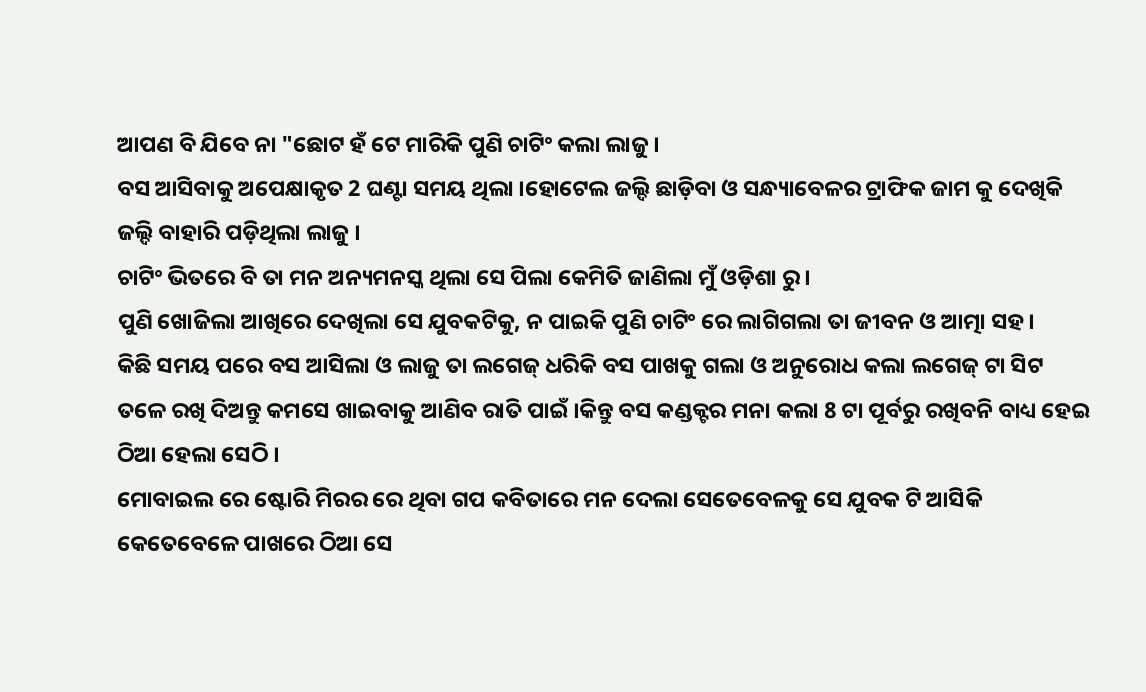ଆପଣ ବି ଯିବେ ନା "ଛୋଟ ହଁ ଟେ ମାରିକି ପୁଣି ଚାଟିଂ କଲା ଲାଜୁ ।
ବସ ଆସିବାକୁ ଅପେକ୍ଷାକୃତ 2 ଘଣ୍ଟା ସମୟ ଥିଲା ।ହୋଟେଲ ଜଲ୍ଦି ଛାଡ଼ିବା ଓ ସନ୍ଧ୍ୟାବେଳର ଟ୍ରାଫିକ ଜାମ କୁ ଦେଖିକି ଜଲ୍ଦି ବାହାରି ପଡ଼ିଥିଲା ଲାଜୁ ।
ଚାଟିଂ ଭିତରେ ବି ତା ମନ ଅନ୍ୟମନସ୍କ ଥିଲା ସେ ପିଲା କେମିତି ଜାଣିଲା ମୁଁ ଓଡ଼ିଶା ରୁ ।
ପୁଣି ଖୋଜିଲା ଆଖିରେ ଦେଖିଲା ସେ ଯୁବକଟିକୁ, ନ ପାଇକି ପୁଣି ଚାଟିଂ ରେ ଲାଗିଗଲା ତା ଜୀବନ ଓ ଆତ୍ମା ସହ ।
କିଛି ସମୟ ପରେ ବସ ଆସିଲା ଓ ଲାଜୁ ତା ଲଗେଜ୍ ଧରିକି ବସ ପାଖକୁ ଗଲା ଓ ଅନୁରୋଧ କଲା ଲଗେଜ୍ ଟା ସିଟ ତଳେ ରଖି ଦିଅନ୍ତୁ କମସେ ଖାଇବାକୁ ଆଣିବ ରାତି ପାଇଁ ।କିନ୍ତୁ ବସ କଣ୍ଡକ୍ଟର ମନା କଲା 8 ଟା ପୂର୍ବରୁ ରଖିବନି ବାଧ୍ୟ ହେଇ ଠିଆ ହେଲା ସେଠି ।
ମୋବାଇଲ ରେ ଷ୍ଟୋରି ମିରର ରେ ଥିବା ଗପ କବିତାରେ ମନ ଦେଲା ସେତେବେଳକୁ ସେ ଯୁବକ ଟି ଆସିକି କେତେବେଳେ ପାଖରେ ଠିଆ ସେ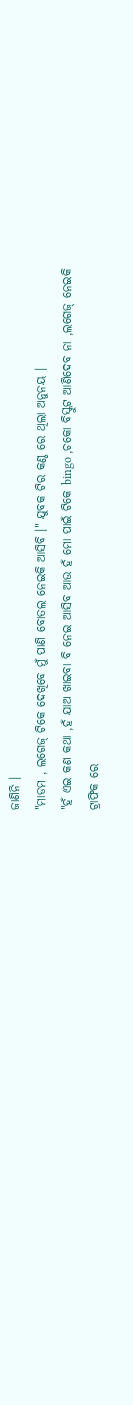ଜାଣିନି ।
"ମାଡମ , ଲଗେଜ୍ ଟିକେ ଦେଖିବେ ମୁଁ ପାଣି ବୋତଲ ନେଇକି ଆସିବି ।" ଯୁବକ ଟିର କଣ୍ଠ ରେ ଥିଲା ଅନୁନୟ ।
"ହଁ ଏଇ କଣ କଥା ,ହଁ ଯାଅ ଖାଇବା ବି ନେଇ ଆସିବ ଆଉ ହଁ ମୋ ପାଇଁ ଟିକେ bingo ,ଚକୋ ବିସ୍କୁଟ ଆଣିଦେବ ନା ,ଲଗେଜ୍ ନେଇକି ଟ୍ରାଫିକ ରେ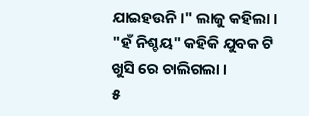ଯାଇହଉନି ।" ଲାଜୁ କହିଲା ।
"ହଁ ନିଶ୍ଚୟ" କହିକି ଯୁବକ ଟି ଖୁସି ରେ ଚାଲିଗଲା ।
୫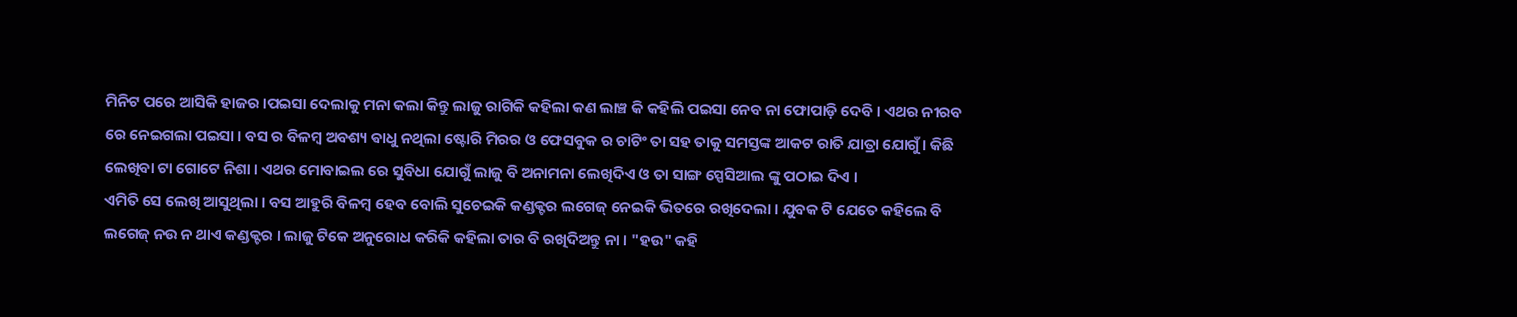ମିନିଟ ପରେ ଆସିକି ହାଜର ।ପଇସା ଦେଲାକୁ ମନା କଲା କିନ୍ତୁ ଲାଜୁ ରାଗିକି କହିଲା କଣ ଲାଞ୍ଚ କି କହିଲି ପଇସା ନେବ ନା ଫୋପାଡ଼ି ଦେବି । ଏଥର ନୀରବ ରେ ନେଇଗଲା ପଇସା । ବସ ର ବିଳମ୍ବ ଅବଶ୍ୟ ଵାଧୁ ନଥିଲା ଷ୍ଟୋରି ମିରର ଓ ଫେସବୁକ ର ଚାଟିଂ ତା ସହ ତାକୁ ସମସ୍ତଙ୍କ ଆକଟ ରାତି ଯାତ୍ରା ଯୋଗୁଁ । କିଛି ଲେଖିବା ଟା ଗୋଟେ ନିଶା । ଏଥର ମୋବାଇଲ ରେ ସୁବିଧା ଯୋଗୁଁ ଲାଜୁ ବି ଅନାମନା ଲେଖିଦିଏ ଓ ତା ସାଙ୍ଗ ସ୍ପେସିଆଲ ଙ୍କୁ ପଠାଇ ଦିଏ ।
ଏମିତି ସେ ଲେଖି ଆସୁଥିଲା । ବସ ଆହୁରି ବିଳମ୍ବ ହେବ ବୋଲି ସୁଚେଇକି କଣ୍ଡକ୍ଟର ଲଗେଜ୍ ନେଇକି ଭିତରେ ରଖିଦେଲା । ଯୁବକ ଟି ଯେତେ କହିଲେ ବି ଲଗେଜ୍ ନଉ ନ ଥାଏ କଣ୍ଡକ୍ଟର । ଲାଜୁ ଟିକେ ଅନୁରୋଧ କରିକି କହିଲା ତାର ବି ରଖିଦିଅନ୍ତୁ ନା । "ହଉ" କହି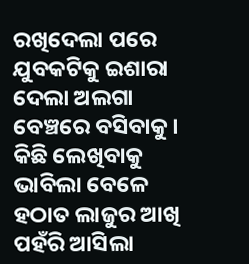ରଖିଦେଲା ପରେ ଯୁବକଟିକୁ ଇଶାରା ଦେଲା ଅଲଗା ବେଞ୍ଚରେ ବସିବାକୁ । କିଛି ଲେଖିବାକୁ ଭାବିଲା ବେଳେ ହଠାତ ଲାଜୁର ଆଖି ପହଁରି ଆସିଲା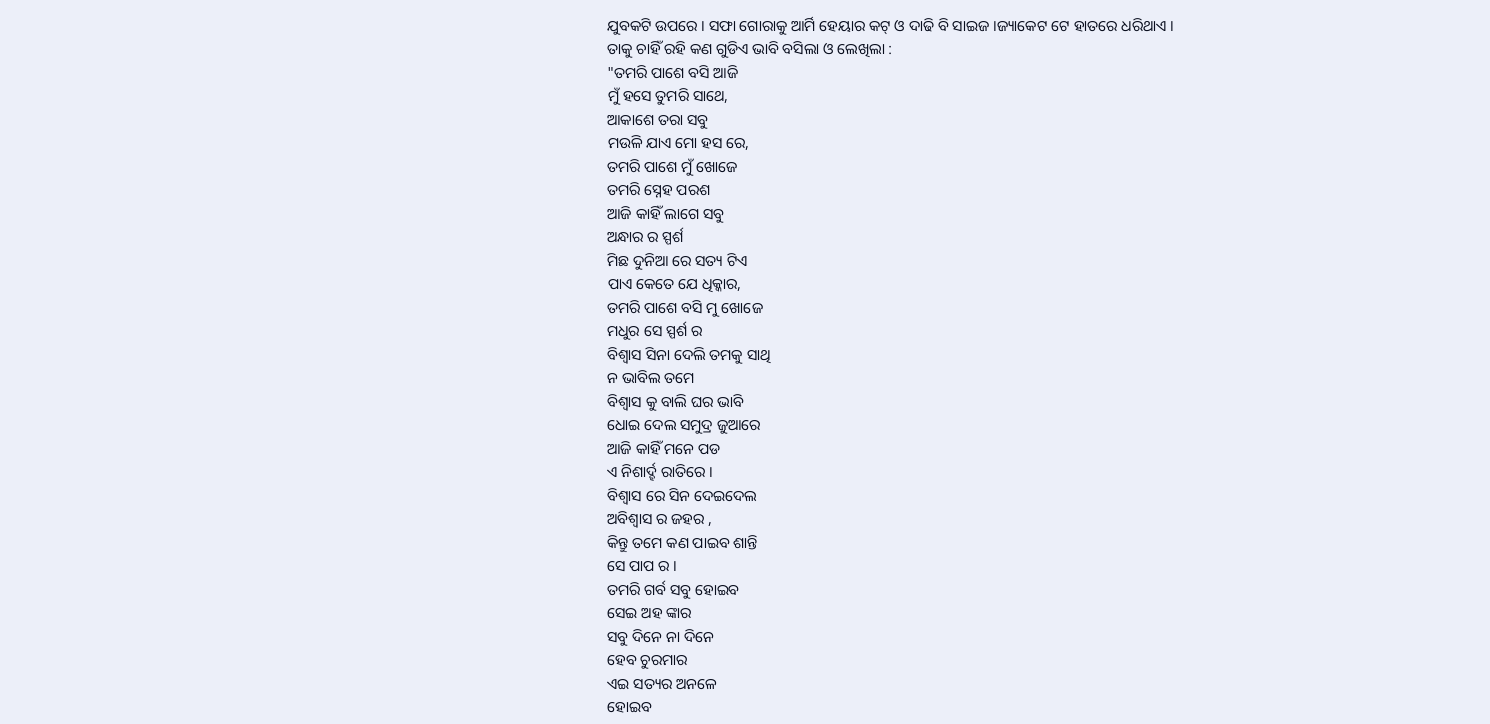ଯୁବକଟି ଉପରେ । ସଫା ଗୋରାକୁ ଆର୍ମି ହେୟାର କଟ୍ ଓ ଦାଢି ବି ସାଇଜ ।ଜ୍ୟାକେଟ ଟେ ହାତରେ ଧରିଥାଏ ।
ତାକୁ ଚାହିଁ ରହି କଣ ଗୁଡିଏ ଭାବି ବସିଲା ଓ ଲେଖିଲା :
"ତମରି ପାଶେ ବସି ଆଜି
ମୁଁ ହସେ ତୁମରି ସାଥେ,
ଆକାଶେ ତରା ସବୁ
ମଉଳି ଯାଏ ମୋ ହସ ରେ,
ତମରି ପାଶେ ମୁଁ ଖୋଜେ
ତମରି ସ୍ନେହ ପରଶ
ଆଜି କାହିଁ ଲାଗେ ସବୁ
ଅନ୍ଧାର ର ସ୍ପର୍ଶ
ମିଛ ଦୁନିଆ ରେ ସତ୍ୟ ଟିଏ
ପାଏ କେତେ ଯେ ଧିକ୍କାର,
ତମରି ପାଶେ ବସି ମୁ ଖୋଜେ
ମଧୁର ସେ ସ୍ପର୍ଶ ର
ବିଶ୍ଵାସ ସିନା ଦେଲି ତମକୁ ସାଥି
ନ ଭାବିଲ ତମେ
ବିଶ୍ଵାସ କୁ ବାଲି ଘର ଭାବି
ଧୋଇ ଦେଲ ସମୁଦ୍ର ଜୁଆରେ
ଆଜି କାହିଁ ମନେ ପଡ
ଏ ନିଶାର୍ଦ୍ହ ରାତିରେ ।
ବିଶ୍ଵାସ ରେ ସିନ ଦେଇଦେଲ
ଅବିଶ୍ଵାସ ର ଜହର ,
କିନ୍ତୁ ତମେ କଣ ପାଇବ ଶାନ୍ତି
ସେ ପାପ ର ।
ତମରି ଗର୍ବ ସବୁ ହୋଇବ
ସେଇ ଅହ ଙ୍କାର
ସବୁ ଦିନେ ନା ଦିନେ
ହେବ ଚୁରମାର
ଏଇ ସତ୍ୟର ଅନଳେ
ହୋଇବ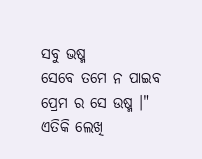ସବୁ ଭଷ୍ମ
ସେବେ ତମେ ନ ପାଇବ
ପ୍ରେମ ର ସେ ଉଷ୍ମ ।"
ଏତିକି ଲେଖି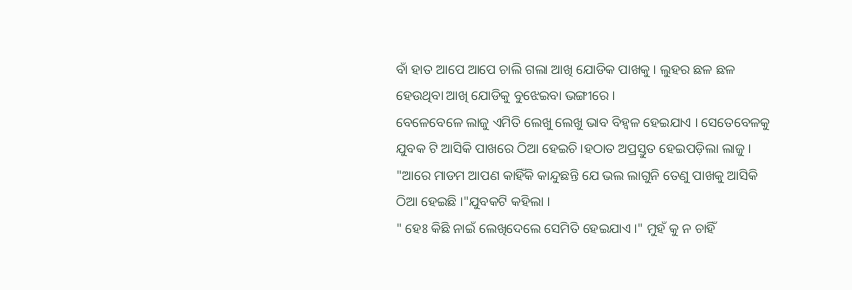ବାଁ ହାତ ଆପେ ଆପେ ଚାଲି ଗଲା ଆଖି ଯୋଡିକ ପାଖକୁ । ଲୁହର ଛଳ ଛଳ ହେଉଥିବା ଆଖି ଯୋଡିକୁ ବୁଝେଇବା ଭଙ୍ଗୀରେ ।
ବେଳେବେଳେ ଲାଜୁ ଏମିତି ଲେଖୁ ଲେଖୁ ଭାବ ବିହ୍ଵଳ ହେଇଯାଏ । ସେତେବେଳକୁ ଯୁବକ ଟି ଆସିକି ପାଖରେ ଠିଆ ହେଇଚି ।ହଠାତ ଅପ୍ରସ୍ତୁତ ହେଇପଡ଼ିଲା ଲାଜୁ । "ଆରେ ମାଡମ ଆପଣ କାହିଁକି କାନ୍ଦୁଛନ୍ତି ଯେ ଭଲ ଲାଗୁନି ତେଣୁ ପାଖକୁ ଆସିକି ଠିଆ ହେଇଛି ।"ଯୁବକଟି କହିଲା ।
" ହେଃ କିଛି ନାଇଁ ଲେଖିଦେଲେ ସେମିତି ହେଇଯାଏ ।" ମୁହଁ କୁ ନ ଚାହିଁ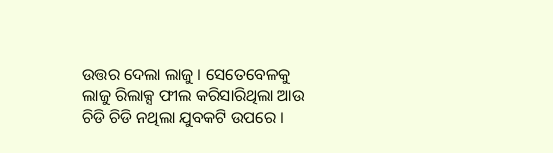ଉତ୍ତର ଦେଲା ଲାଜୁ । ସେତେବେଳକୁ ଲାଜୁ ରିଲାକ୍ସ ଫୀଲ କରିସାରିଥିଲା ଆଉ ଚିଡି ଚିଡି ନଥିଲା ଯୁବକଟି ଉପରେ ।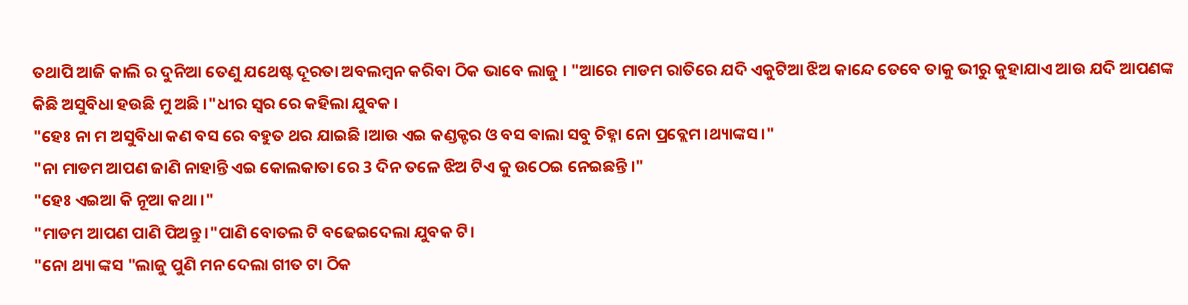ତଥାପି ଆଜି କାଲି ର ଦୁନିଆ ତେଣୁ ଯଥେଷ୍ଟ ଦୂରତା ଅବଲମ୍ବନ କରିବା ଠିକ ଭାବେ ଲାଜୁ । "ଆରେ ମାଡମ ରାତିରେ ଯଦି ଏକୁଟିଆ ଝିଅ କାନ୍ଦେ ତେବେ ତାକୁ ଭୀରୁ କୁହାଯାଏ ଆଉ ଯଦି ଆପଣଙ୍କ କିଛି ଅସୁବିଧା ହଉଛି ମୁ ଅଛି ।"ଧୀର ସ୍ୱର ରେ କହିଲା ଯୁବକ ।
"ହେଃ ନା ମ ଅସୁବିଧା କଣ ବସ ରେ ବହୁତ ଥର ଯାଇଛି ।ଆଉ ଏଇ କଣ୍ଡକ୍ଟର ଓ ବସ ଵାଲା ସବୁ ଚିହ୍ନା ନୋ ପ୍ରବ୍ଲେମ ।ଥ୍ୟାଙ୍କସ ।"
"ନା ମାଡମ ଆପଣ ଜାଣି ନାହାନ୍ତି ଏଇ କୋଲକାତା ରେ 3 ଦିନ ତଳେ ଝିଅ ଟିଏ କୁ ଉଠେଇ ନେଇଛନ୍ତି ।"
"ହେଃ ଏଇଆ କି ନୂଆ କଥା ।"
"ମାଡମ ଆପଣ ପାଣି ପିଅନ୍ତୁ ।"ପାଣି ବୋତଲ ଟି ବଢେଇଦେଲା ଯୁବକ ଟି।
"ନୋ ଥ୍ୟା ଙ୍କସ "ଲାଜୁ ପୁଣି ମନ ଦେଲା ଗୀତ ଟା ଠିକ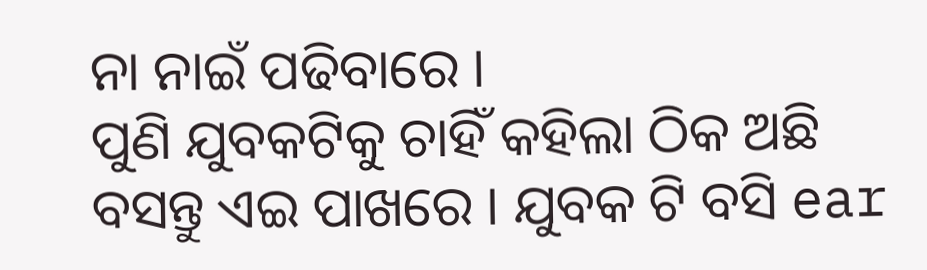ନା ନାଇଁ ପଢିବାରେ ।
ପୁଣି ଯୁବକଟିକୁ ଚାହିଁ କହିଲା ଠିକ ଅଛି ବସନ୍ତୁ ଏଇ ପାଖରେ । ଯୁବକ ଟି ବସି ear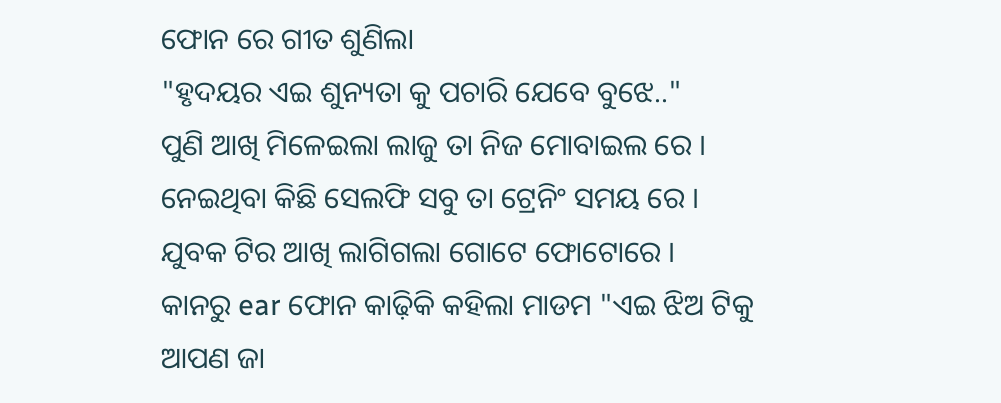ଫୋନ ରେ ଗୀତ ଶୁଣିଲା
"ହୃଦୟର ଏଇ ଶୁନ୍ୟତା କୁ ପଚାରି ଯେବେ ବୁଝେ.."
ପୁଣି ଆଖି ମିଳେଇଲା ଲାଜୁ ତା ନିଜ ମୋବାଇଲ ରେ ।
ନେଇଥିବା କିଛି ସେଲଫି ସବୁ ତା ଟ୍ରେନିଂ ସମୟ ରେ ।
ଯୁବକ ଟିର ଆଖି ଲାଗିଗଲା ଗୋଟେ ଫୋଟୋରେ ।
କାନରୁ ear ଫୋନ କାଢ଼ିକି କହିଲା ମାଡମ "ଏଇ ଝିଅ ଟିକୁ ଆପଣ ଜା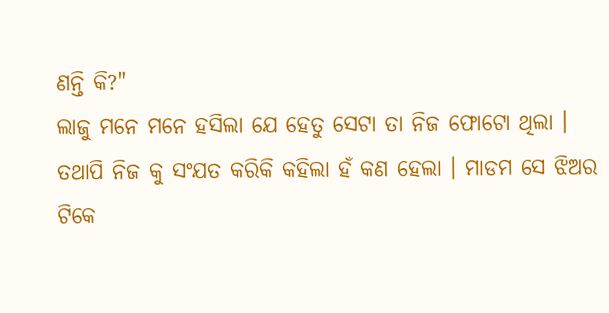ଣନ୍ତି କି?"
ଲାଜୁ ମନେ ମନେ ହସିଲା ଯେ ହେତୁ ସେଟା ତା ନିଜ ଫୋଟୋ ଥିଲା ।
ତଥାପି ନିଜ କୁ ସଂଯତ କରିକି କହିଲା ହଁ କଣ ହେଲା । ମାଡମ ସେ ଝିଅର ଟିକେ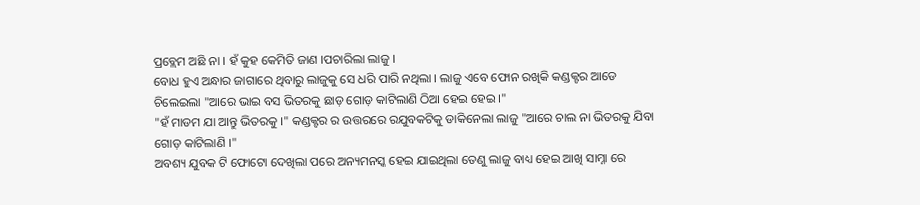ପ୍ରବ୍ଲେମ ଅଛି ନା । ହଁ କୁହ କେମିତି ଜାଣ ।ପଚାରିଲା ଲାଜୁ ।
ବୋଧ ହୁଏ ଅନ୍ଧାର ଜାଗାରେ ଥିବାରୁ ଲାଜୁକୁ ସେ ଧରି ପାରି ନଥିଲା । ଲାଜୁ ଏବେ ଫୋନ ରଖିକି କଣ୍ଡକ୍ଟର ଆଡେ ଚିଲେଇଲା "ଆରେ ଭାଇ ବସ ଭିତରକୁ ଛାଡ଼ ଗୋଡ଼ କାଟିଲାଣି ଠିଆ ହେଇ ହେଇ ।"
"ହଁ ମାଡମ ଯା ଆନ୍ତୁ ଭିତରକୁ ।" କଣ୍ଡକ୍ଟର ର ଉତ୍ତରରେ ରଯୁବକଟିକୁ ଡାକିନେଲା ଲାଜୁ "ଆରେ ଚାଲ ନା ଭିତରକୁ ଯିବା ଗୋଡ଼ କାଟିଲାଣି ।"
ଅବଶ୍ୟ ଯୁବକ ଟି ଫୋଟୋ ଦେଖିଲା ପରେ ଅନ୍ୟମନସ୍କ ହେଇ ଯାଇଥିଲା ତେଣୁ ଲାଜୁ ବାଧ୍ୟ ହେଇ ଆଖି ସାମ୍ନା ରେ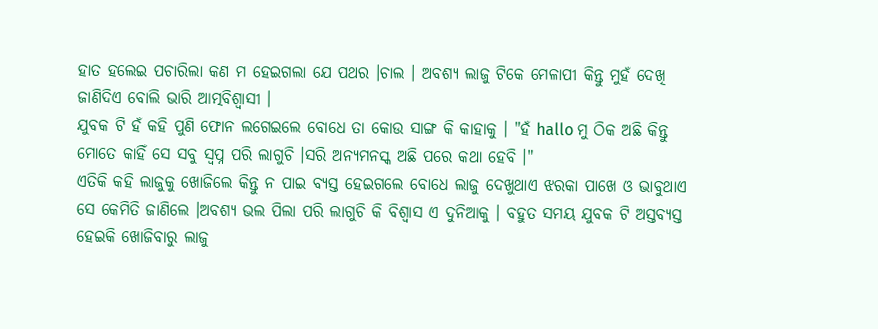ହାତ ହଲେଇ ପଚାରିଲା କଣ ମ ହେଇଗଲା ଯେ ପଥର ।ଚାଲ । ଅବଶ୍ୟ ଲାଜୁ ଟିକେ ମେଳାପୀ କିନ୍ତୁ ମୁହଁ ଦେଖି ଜାଣିଦିଏ ବୋଲି ଭାରି ଆତ୍ମବିଶ୍ଵାସୀ ।
ଯୁବକ ଟି ହଁ କହି ପୁଣି ଫୋନ ଲଗେଇଲେ ବୋଧେ ତା କୋଉ ସାଙ୍ଗ କି କାହାକୁ । "ହଁ hallo ମୁ ଠିକ ଅଛି କିନ୍ତୁ ମୋତେ କାହିଁ ସେ ସବୁ ସ୍ବପ୍ନ ପରି ଲାଗୁଚି ।ସରି ଅନ୍ୟମନସ୍କ ଅଛି ପରେ କଥା ହେବି ।"
ଏତିକି କହି ଲାଜୁକୁ ଖୋଜିଲେ କିନ୍ତୁ ନ ପାଇ ବ୍ୟସ୍ତ ହେଇଗଲେ ବୋଧେ ଲାଜୁ ଦେଖୁଥାଏ ଝରକା ପାଖେ ଓ ଭାବୁଥାଏ ସେ କେମିତି ଜାଣିଲେ ।ଅବଶ୍ୟ ଭଲ ପିଲା ପରି ଲାଗୁଚି କି ବିଶ୍ଵାସ ଏ ଦୁନିଆକୁ । ବହୁତ ସମୟ ଯୁବକ ଟି ଅସ୍ତବ୍ୟସ୍ତ ହେଇକି ଖୋଜିବାରୁ ଲାଜୁ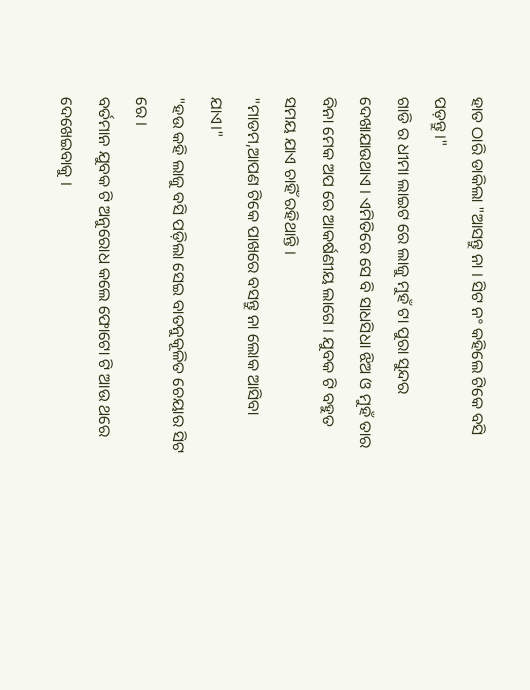ହାତ ଠାରି ଡାକିଲା "ଆସନ୍ତୁ ନା । ସିଟ ନଂ କହିଲେ ଟିକେ ବସି ପଡ଼ନ୍ତୁ ।"
ଗାଡି ର ଧୀମା ଲାଇଟ ରେ ଲାଜୁ ମୁହଁ ଟା ପୁରା ସୁନ୍ଦର ଦେଖାଯାଉଥାଏ । ଏମିତିରେ ସେ ବି ସାଧସିଧା ଝିଅ ଓ ମୁହଁ ତାର ବିନା ମେକ ଅପ ରେ ଆକର୍ଷଣୀୟ ଲାଗେ । ଯୁବକ ଟି ବହୁତ ସମୟ ଯାଏ ଚାହିଁ ରହିଥାନ୍ତି ।
"ମାଡମ,ଆପଣ ଟିକେ ପାଖରେ ବସନ୍ତୁ ନା ଲୋକ ଆସିବା ଯାଏ।"
"ହଉ କହି ଲାଜୁ ବସି ପଡ଼ିଲା ସେଇ ବାତନୁକୂଳିତ ଚେୟାର ସିଟ ରେ ।
ବର୍ତମାନ ଯୁବକ ଟି ଅନୁରୋଧ କଲେ ଫୋଟୋ ଟି ଆଉ ଥରେ ଦେଖେଇବାକୁ ।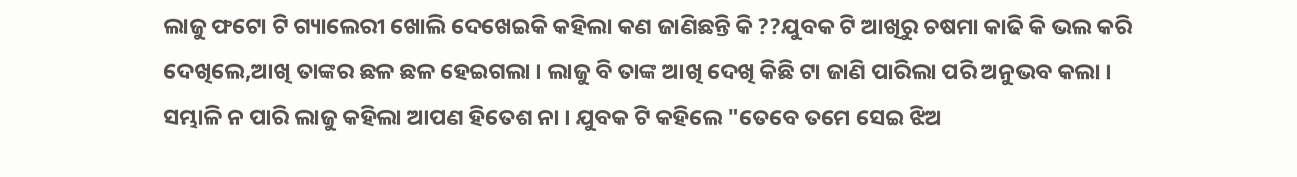ଲାଜୁ ଫଟୋ ଟି ଗ୍ୟାଲେରୀ ଖୋଲି ଦେଖେଇକି କହିଲା କଣ ଜାଣିଛନ୍ତି କି ??ଯୁବକ ଟି ଆଖିରୁ ଚଷମା କାଢି କି ଭଲ କରି ଦେଖିଲେ,ଆଖି ତାଙ୍କର ଛଳ ଛଳ ହେଇଗଲା । ଲାଜୁ ବି ତାଙ୍କ ଆଖି ଦେଖି କିଛି ଟା ଜାଣି ପାରିଲା ପରି ଅନୁଭବ କଲା ।
ସମ୍ଭାଳି ନ ପାରି ଲାଜୁ କହିଲା ଆପଣ ହିତେଶ ନା । ଯୁବକ ଟି କହିଲେ "ତେବେ ତମେ ସେଇ ଝିଅ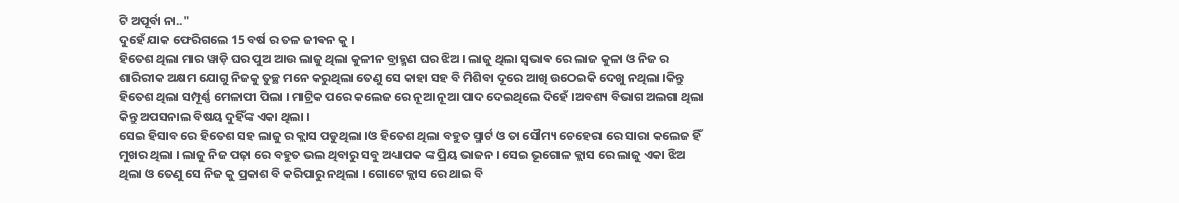ଟି ଅପୂର୍ବା ନା.."
ଦୁହେଁ ଯାକ ଫେରିଗଲେ 15 ବର୍ଷ ର ତଳ ଜୀଵନ କୁ ।
ହିତେଶ ଥିଲା ମାର ୱାଡ଼ି ଘର ପୁଅ ଆଉ ଲାଜୁ ଥିଲା କୁଳୀନ ବ୍ରାହ୍ମଣ ଘର ଝିଅ । ଲାଜୁ ଥିଲା ସ୍ଵଭାଵ ରେ ଲାଜ କୁଳା ଓ ନିଜ ର ଶାରିରୀକ ଅକ୍ଷମ ଯୋଗୁ ନିଜକୁ ତୁଚ୍ଛ ମନେ କରୁଥିଲା ତେଣୁ ସେ କାହା ସହ ବି ମିଶିବା ଦୂରେ ଆଖି ଉଠେଇକି ଦେଖୁ ନଥିଲା ।କିନ୍ତୁ ହିତେଶ ଥିଲା ସମ୍ପୂର୍ଣ୍ଣ ମେଳାପୀ ପିଲା । ମାଟ୍ରିକ ପରେ କଲେଜ ରେ ନୂଆ ନୂଆ ପାଦ ଦେଇଥିଲେ ଦିହେଁ ।ଅବଶ୍ୟ ବିଭାଗ ଅଲଗା ଥିଲା କିନ୍ତୁ ଅପସନାଲ ବିଷୟ ଦୁହିଁଙ୍କ ଏକା ଥିଲା ।
ସେଇ ହିସାବ ରେ ହିତେଶ ସହ ଲାଜୁ ର କ୍ଲାସ ପଡୁଥିଲା ।ଓ ହିତେଶ ଥିଲା ବହୁତ ସ୍ମାର୍ଟ ଓ ତା ସୌମ୍ୟ ଚେହେରା ରେ ସାରା କଲେଜ ହିଁ ମୁଖର ଥିଲା । ଲାଜୁ ନିଜ ପଢ଼ା ରେ ବହୁତ ଭଲ ଥିବାରୁ ସବୁ ଅଧ୍ୟାପକ ଙ୍କ ପ୍ରିୟ ଭାଜନ । ସେଇ ଭୂଗୋଳ କ୍ଲାସ ରେ ଲାଜୁ ଏକା ଝିଅ ଥିଲା ଓ ତେଣୁ ସେ ନିଜ କୁ ପ୍ରକାଶ ବି କରିପାରୁ ନଥିଲା । ଗୋଟେ କ୍ଲାସ ରେ ଥାଇ ବି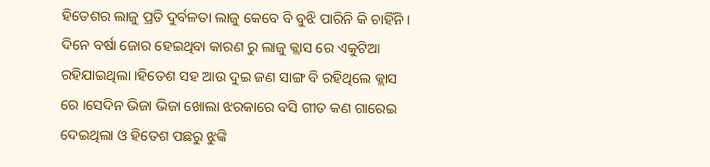ହିତେଶର ଲାଜୁ ପ୍ରତି ଦୁର୍ବଳତା ଲାଜୁ କେବେ ବି ବୁଝି ପାରିନି କି ଚାହିଁନି ।
ଦିନେ ବର୍ଷା ଜୋର ହେଇଥିବା କାରଣ ରୁ ଲାଜୁ କ୍ଲାସ ରେ ଏକୁଟିଆ ରହିଯାଇଥିଲା ।ହିତେଶ ସହ ଆଉ ଦୁଇ ଜଣ ସାଙ୍ଗ ବି ରହିଥିଲେ କ୍ଲାସ ରେ ।ସେଦିନ ଭିଜା ଭିଜା ଖୋଲା ଝରକାରେ ବସି ଗୀତ କଣ ଗାରେଇ ଦେଇଥିଲା ଓ ହିତେଶ ପଛରୁ ଝୁଙ୍କି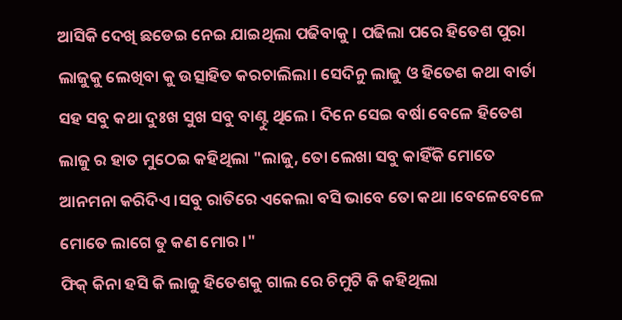ଆସିକି ଦେଖି ଛଡେଇ ନେଇ ଯାଇଥିଲା ପଢିବାକୁ । ପଢିଲା ପରେ ହିତେଶ ପୁରା ଲାଜୁକୁ ଲେଖିବା କୁ ଉତ୍ସାହିତ କରଚାଲିଲା। ସେଦିନୁ ଲାଜୁ ଓ ହିତେଶ କଥା ବାର୍ତା ସହ ସବୁ କଥା ଦୁଃଖ ସୁଖ ସବୁ ବାଣ୍ଟୁ ଥିଲେ । ଦିନେ ସେଇ ବର୍ଷା ବେଳେ ହିତେଶ ଲାଜୁ ର ହାତ ମୁଠେଇ କହିଥିଲା "ଲାଜୁ, ତୋ ଲେଖା ସବୁ କାହିଁକି ମୋତେ ଆନମନା କରିଦିଏ ।ସବୁ ରାତିରେ ଏକେଲା ବସି ଭାବେ ତୋ କଥା ।ବେଳେବେଳେ ମୋତେ ଲାଗେ ତୁ କଣ ମୋର ।"
ଫିକ୍ କିନା ହସି କି ଲାଜୁ ହିତେଶକୁ ଗାଲ ରେ ଚିମୁଟି କି କହିଥିଲା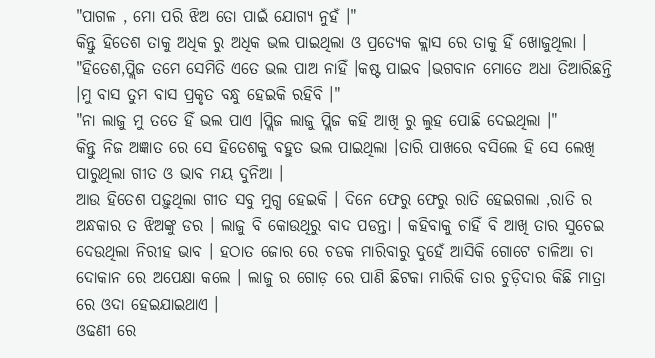"ପାଗଳ , ମୋ ପରି ଝିଅ ତୋ ପାଇଁ ଯୋଗ୍ୟ ନୁହଁ ।"
କିନ୍ତୁ ହିତେଶ ତାକୁ ଅଧିକ ରୁ ଅଧିକ ଭଲ ପାଇଥିଲା ଓ ପ୍ରତ୍ୟେକ କ୍ଲାସ ରେ ତାକୁ ହିଁ ଖୋଜୁଥିଲା ।
"ହିତେଶ,ପ୍ଲିଜ ତମେ ସେମିତି ଏତେ ଭଲ ପାଅ ନାହିଁ ।କଷ୍ଟ ପାଇବ ।ଭଗବାନ ମୋତେ ଅଧା ତିଆରିଛନ୍ତି ।ମୁ ବାସ ତୁମ ବାସ ପ୍ରକୃତ ବନ୍ଧୁ ହେଇକି ରହିବି ।"
"ନା ଲାଜୁ ମୁ ତତେ ହିଁ ଭଲ ପାଏ ।ପ୍ଲିଜ ଲାଜୁ ପ୍ଲିଜ କହି ଆଖି ରୁ ଲୁହ ପୋଛି ଦେଇଥିଲା ।"
କିନ୍ତୁ ନିଜ ଅଜ୍ଞାତ ରେ ସେ ହିତେଶକୁ ବହୁତ ଭଲ ପାଇଥିଲା ।ତାରି ପାଖରେ ବସିଲେ ହି ସେ ଲେଖି ପାରୁଥିଲା ଗୀତ ଓ ଭାବ ମୟ ଦୁନିଆ ।
ଆଉ ହିତେଶ ପଢ଼ୁଥିଲା ଗୀତ ସବୁ ମୁଗ୍ଧ ହେଇକି । ଦିନେ ଫେରୁ ଫେରୁ ରାତି ହେଇଗଲା ,ରାତି ର ଅନ୍ଧକାର ତ ଝିଅଙ୍କୁ ଡର । ଲାଜୁ ବି କୋଉଥିରୁ ବାଦ ପଡନ୍ତା । କହିବାକୁ ଚାହିଁ ବି ଆଖି ତାର ସୁଚେଇ ଦେଉଥିଲା ନିରୀହ ଭାବ । ହଠାତ ଜୋର ରେ ଚଡକ ମାରିବାରୁ ଦୁହେଁ ଆସିକି ଗୋଟେ ଚାଳିଆ ଚା ଦୋକାନ ରେ ଅପେକ୍ଷା କଲେ । ଲାଜୁ ର ଗୋଡ଼ ରେ ପାଣି ଛିଟକା ମାରିକି ତାର ଚୁଡ଼ିଦାର କିଛି ମାତ୍ରା ରେ ଓଦା ହେଇଯାଇଥାଏ ।
ଓଢଣୀ ରେ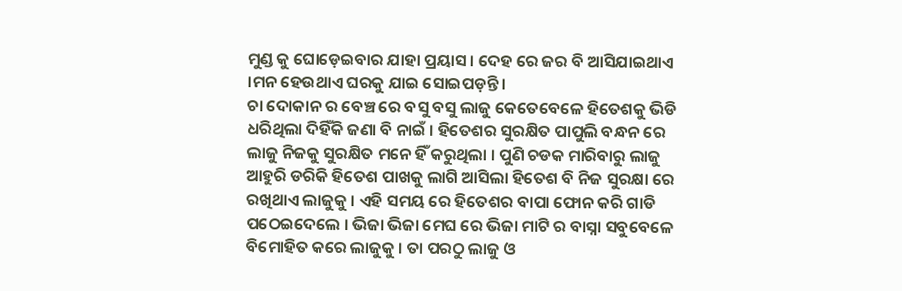ମୁଣ୍ଡ କୁ ଘୋଡ଼େଇବାର ଯାହା ପ୍ରୟାସ । ଦେହ ରେ ଜର ବି ଆସିଯାଇଥାଏ ।ମନ ହେଉଥାଏ ଘରକୁ ଯାଇ ସୋଇପଡ଼ନ୍ତି ।
ଚା ଦୋକାନ ର ବେଞ୍ଚ ରେ ବସୁ ବସୁ ଲାଜୁ କେତେବେଳେ ହିତେଶକୁ ଭିଡି ଧରିଥିଲା ଦିହିଁକି ଜଣା ବି ନାଇଁ । ହିତେଶର ସୁରକ୍ଷିତ ପାପୁଲି ବନ୍ଧନ ରେ ଲାଜୁ ନିଜକୁ ସୁରକ୍ଷିତ ମନେ ହିଁ କରୁଥିଲା । ପୁଣି ଚଡକ ମାରିବାରୁ ଲାଜୁ ଆହୁରି ଡରିକି ହିତେଶ ପାଖକୁ ଲାଗି ଆସିଲା ହିତେଶ ବି ନିଜ ସୁରକ୍ଷା ରେ ରଖିଥାଏ ଲାଜୁକୁ । ଏହି ସମୟ ରେ ହିତେଶର ବାପା ଫୋନ କରି ଗାଡି ପଠେଇଦେଲେ । ଭିଜା ଭିଜା ମେଘ ରେ ଭିଜା ମାଟି ର ବାସ୍ନା ସବୁବେଳେ ବିମୋହିତ କରେ ଲାଜୁକୁ । ତା ପରଠୁ ଲାଜୁ ଓ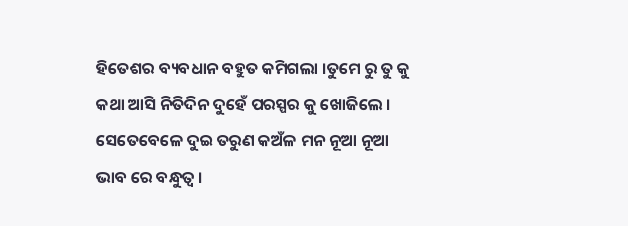ହିତେଶର ବ୍ୟବଧାନ ବହୁତ କମିଗଲା ।ତୁମେ ରୁ ତୁ କୁ କଥା ଆସି ନିତିଦିନ ଦୁହେଁ ପରସ୍ପର କୁ ଖୋଜିଲେ ।
ସେତେବେଳେ ଦୁଇ ତରୁଣ କଅଁଳ ମନ ନୂଆ ନୂଆ ଭାବ ରେ ବନ୍ଧୁତ୍ଵ ।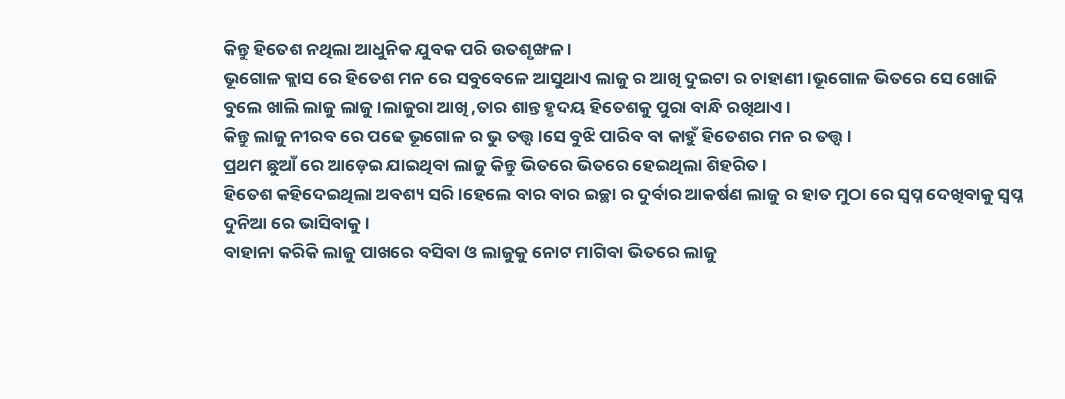କିନ୍ତୁ ହିତେଶ ନଥିଲା ଆଧୁନିକ ଯୁବକ ପରି ଉତଶୃଙ୍ଖଳ ।
ଭୂଗୋଳ କ୍ଲାସ ରେ ହିତେଶ ମନ ରେ ସବୁବେଳେ ଆସୁଥାଏ ଲାଜୁ ର ଆଖି ଦୁଇଟା ର ଚାହାଣୀ ।ଭୂଗୋଳ ଭିତରେ ସେ ଖୋଜି ବୁଲେ ଖାଲି ଲାଜୁ ଲାଜୁ ।ଲାଜୁରା ଆଖି ,ତାର ଶାନ୍ତ ହୃଦୟ ହିତେଶକୁ ପୁରା ବାନ୍ଧି ରଖିଥାଏ ।
କିନ୍ତୁ ଲାଜୁ ନୀରବ ରେ ପଢେ ଭୂଗୋଳ ର ଭୁ ତତ୍ତ୍ୱ ।ସେ ବୁଝି ପାରିବ ବା କାହୁଁ ହିତେଶର ମନ ର ତତ୍ତ୍ୱ ।
ପ୍ରଥମ ଛୁଆଁ ରେ ଆଡ଼େଇ ଯାଇଥିବା ଲାଜୁ କିନ୍ତୁ ଭିତରେ ଭିତରେ ହେଇଥିଲା ଶିହରିତ ।
ହିତେଶ କହିଦେଇଥିଲା ଅବଶ୍ୟ ସରି ।ହେଲେ ବାର ବାର ଇଚ୍ଛା ର ଦୁର୍ବାର ଆକର୍ଷଣ ଲାଜୁ ର ହାତ ମୁଠା ରେ ସ୍ବପ୍ନ ଦେଖିବାକୁ ସ୍ବପ୍ନ ଦୁନିଆ ରେ ଭାସିବାକୁ ।
ବାହାନା କରିକି ଲାଜୁ ପାଖରେ ବସିବା ଓ ଲାଜୁକୁ ନୋଟ ମାଗିବା ଭିତରେ ଲାଜୁ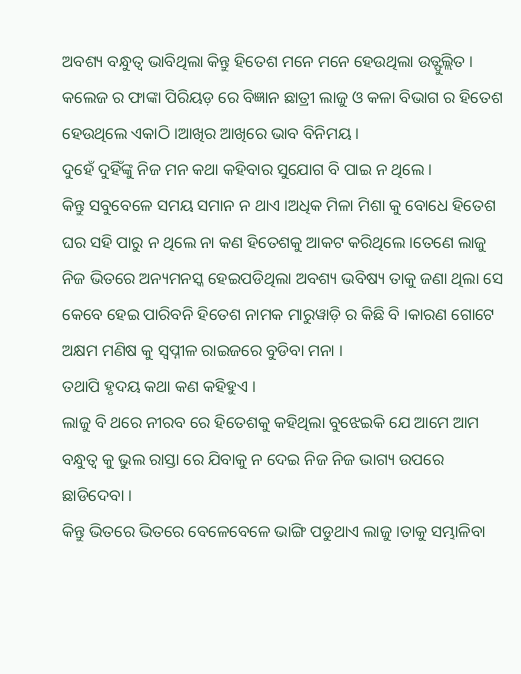ଅବଶ୍ୟ ବନ୍ଧୁତ୍ଵ ଭାବିଥିଲା କିନ୍ତୁ ହିତେଶ ମନେ ମନେ ହେଉଥିଲା ଉତ୍ଫୁଲ୍ଲିତ ।
କଲେଜ ର ଫାଙ୍କା ପିରିୟଡ଼ ରେ ବିଜ୍ଞାନ ଛାତ୍ରୀ ଲାଜୁ ଓ କଳା ବିଭାଗ ର ହିତେଶ ହେଉଥିଲେ ଏକାଠି ।ଆଖିର ଆଖିରେ ଭାବ ବିନିମୟ ।
ଦୁହେଁ ଦୁହିଁଙ୍କୁ ନିଜ ମନ କଥା କହିବାର ସୁଯୋଗ ବି ପାଇ ନ ଥିଲେ ।
କିନ୍ତୁ ସବୁବେଳେ ସମୟ ସମାନ ନ ଥାଏ ।ଅଧିକ ମିଳା ମିଶା କୁ ବୋଧେ ହିତେଶ ଘର ସହି ପାରୁ ନ ଥିଲେ ନା କଣ ହିତେଶକୁ ଆକଟ କରିଥିଲେ ।ତେଣେ ଲାଜୁ ନିଜ ଭିତରେ ଅନ୍ୟମନସ୍କ ହେଇପଡିଥିଲା ଅବଶ୍ୟ ଭବିଷ୍ୟ ତାକୁ ଜଣା ଥିଲା ସେ କେବେ ହେଇ ପାରିବନି ହିତେଶ ନାମକ ମାରୁୱାଡ଼ି ର କିଛି ବି ।କାରଣ ଗୋଟେ ଅକ୍ଷମ ମଣିଷ କୁ ସ୍ଵପ୍ନୀଳ ରାଇଜରେ ବୁଡିବା ମନା ।
ତଥାପି ହୃଦୟ କଥା କଣ କହିହୁଏ ।
ଲାଜୁ ବି ଥରେ ନୀରବ ରେ ହିତେଶକୁ କହିଥିଲା ବୁଝେଇକି ଯେ ଆମେ ଆମ ବନ୍ଧୁତ୍ଵ କୁ ଭୁଲ ରାସ୍ତା ରେ ଯିବାକୁ ନ ଦେଇ ନିଜ ନିଜ ଭାଗ୍ୟ ଉପରେ ଛାଡିଦେବା ।
କିନ୍ତୁ ଭିତରେ ଭିତରେ ବେଳେବେଳେ ଭାଙ୍ଗି ପଡୁଥାଏ ଲାଜୁ ।ତାକୁ ସମ୍ଭାଳିବା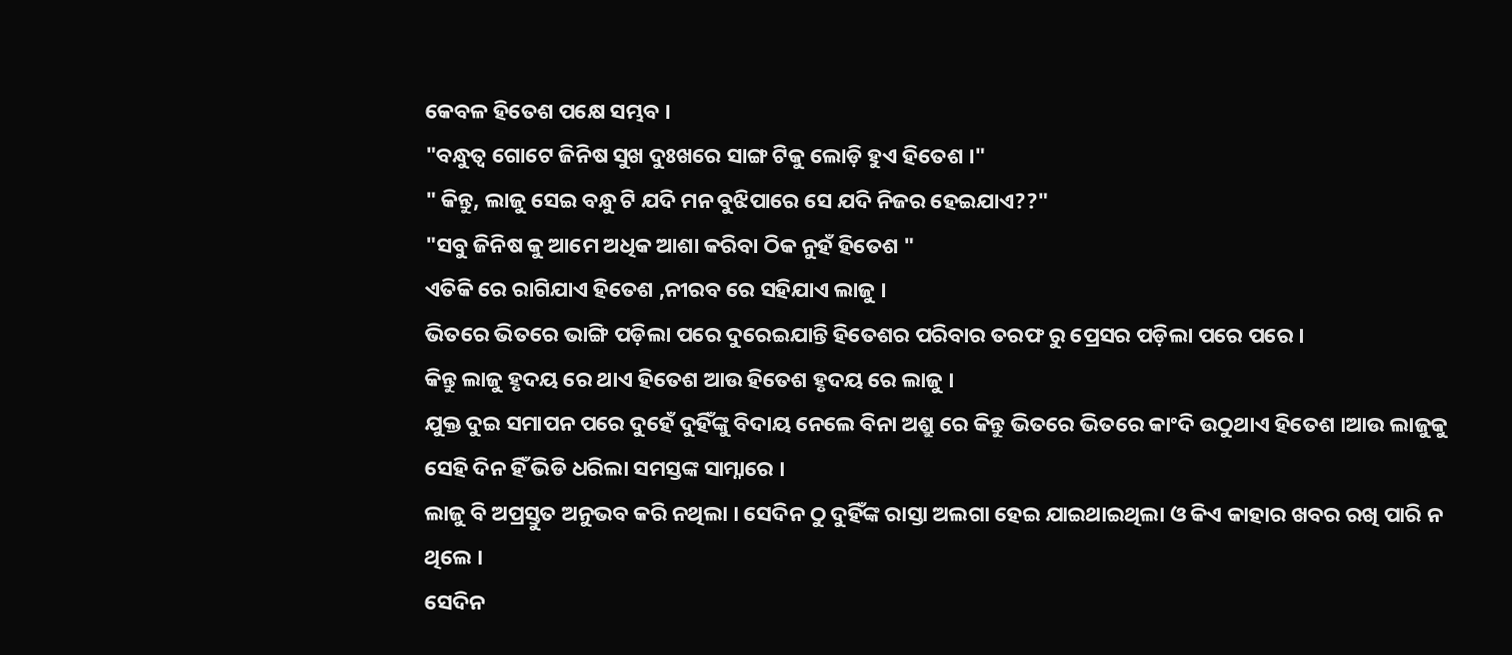କେବଳ ହିତେଶ ପକ୍ଷେ ସମ୍ଭବ ।
"ବନ୍ଧୁତ୍ଵ ଗୋଟେ ଜିନିଷ ସୁଖ ଦୁଃଖରେ ସାଙ୍ଗ ଟିକୁ ଲୋଡ଼ି ହୁଏ ହିତେଶ ।"
" କିନ୍ତୁ, ଲାଜୁ ସେଇ ବନ୍ଧୁ ଟି ଯଦି ମନ ବୁଝିପାରେ ସେ ଯଦି ନିଜର ହେଇଯାଏ??"
"ସବୁ ଜିନିଷ କୁ ଆମେ ଅଧିକ ଆଶା କରିବା ଠିକ ନୁହଁ ହିତେଶ "
ଏତିକି ରେ ରାଗିଯାଏ ହିତେଶ ,ନୀରବ ରେ ସହିଯାଏ ଲାଜୁ ।
ଭିତରେ ଭିତରେ ଭାଙ୍ଗି ପଡ଼ିଲା ପରେ ଦୁରେଇଯାନ୍ତି ହିତେଶର ପରିବାର ତରଫ ରୁ ପ୍ରେସର ପଡ଼ିଲା ପରେ ପରେ ।
କିନ୍ତୁ ଲାଜୁ ହୃଦୟ ରେ ଥାଏ ହିତେଶ ଆଉ ହିତେଶ ହୃଦୟ ରେ ଲାଜୁ ।
ଯୁକ୍ତ ଦୁଇ ସମାପନ ପରେ ଦୁହେଁ ଦୁହିଁଙ୍କୁ ବିଦାୟ ନେଲେ ବିନା ଅଶ୍ରୁ ରେ କିନ୍ତୁ ଭିତରେ ଭିତରେ କାଂଦି ଉଠୁଥାଏ ହିତେଶ ।ଆଉ ଲାଜୁକୁ ସେହି ଦିନ ହିଁ ଭିଡି ଧରିଲା ସମସ୍ତଙ୍କ ସାମ୍ନାରେ ।
ଲାଜୁ ବି ଅପ୍ରସ୍ତୁତ ଅନୁଭବ କରି ନଥିଲା । ସେଦିନ ଠୁ ଦୁହିଁଙ୍କ ରାସ୍ତା ଅଲଗା ହେଇ ଯାଇଥାଇଥିଲା ଓ କିଏ କାହାର ଖବର ରଖି ପାରି ନ ଥିଲେ ।
ସେଦିନ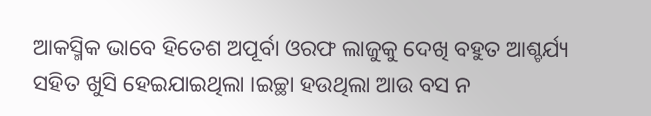ଆକସ୍ମିକ ଭାବେ ହିତେଶ ଅପୂର୍ବା ଓରଫ ଲାଜୁକୁ ଦେଖି ବହୁତ ଆଶ୍ଚର୍ଯ୍ୟ ସହିତ ଖୁସି ହେଇଯାଇଥିଲା ।ଇଚ୍ଛା ହଉଥିଲା ଆଉ ବସ ନ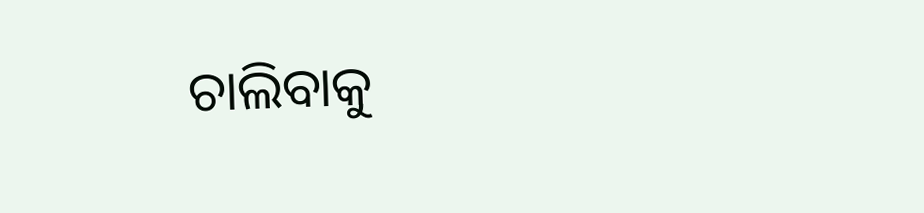ଚାଲିବାକୁ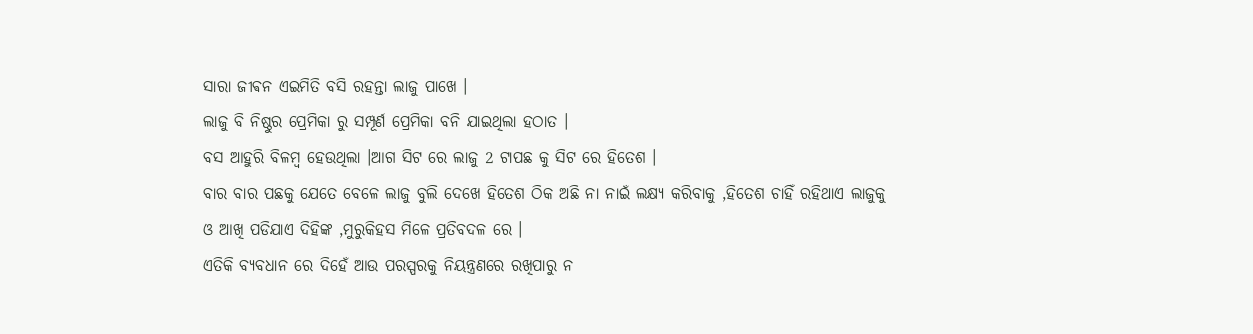ସାରା ଜୀଵନ ଏଇମିତି ବସି ରହନ୍ତା ଲାଜୁ ପାଖେ ।
ଲାଜୁ ବି ନିଷ୍ଠୁର ପ୍ରେମିକା ରୁ ସମ୍ପୂର୍ଣ ପ୍ରେମିକା ବନି ଯାଇଥିଲା ହଠାତ ।
ବସ ଆହୁରି ବିଳମ୍ବ ହେଉଥିଲା ।ଆଗ ସିଟ ରେ ଲାଜୁ 2 ଟାପଛ କୁ ସିଟ ରେ ହିତେଶ ।
ବାର ବାର ପଛକୁ ଯେତେ ବେଳେ ଲାଜୁ ବୁଲି ଦେଖେ ହିତେଶ ଠିକ ଅଛି ନା ନାଇଁ ଲକ୍ଷ୍ୟ କରିବାକୁ ,ହିତେଶ ଚାହିଁ ରହିଥାଏ ଲାଜୁକୁ ଓ ଆଖି ପଡିଯାଏ ଦିହିଙ୍କ ,ମୁରୁକିହସ ମିଳେ ପ୍ରତିବଦଳ ରେ ।
ଏତିକି ବ୍ୟବଧାନ ରେ ଦିହେଁ ଆଉ ପରସ୍ପରକୁ ନିୟନ୍ତ୍ରଣରେ ରଖିପାରୁ ନ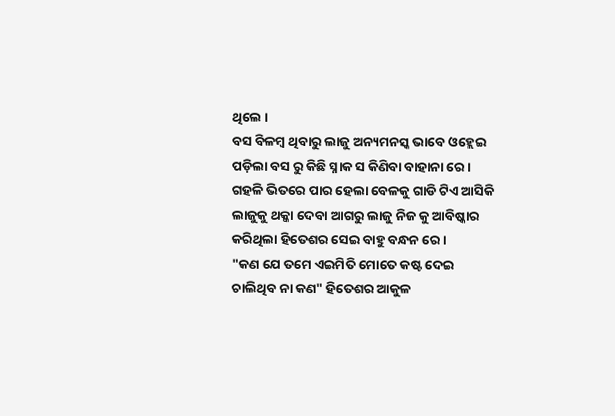ଥିଲେ ।
ବସ ବିଳମ୍ବ ଥିବାରୁ ଲାଜୁ ଅନ୍ୟମନସ୍କ ଭାବେ ଓହ୍ଲେଇ ପଡ଼ିଲା ବସ ରୁ କିଛି ସ୍ନାକ ସ କିଣିବା ବାହାନା ରେ ।
ଗହଳି ଭିତରେ ପାର ହେଲା ବେଳକୁ ଗାଡି ଟିଏ ଆସିକି ଲାଜୁକୁ ଥକ୍କା ଦେବା ଆଗରୁ ଲାଜୁ ନିଜ କୁ ଆବିଷ୍କାର କରିଥିଲା ହିତେଶର ସେଇ ବାହୁ ବନ୍ଧନ ରେ ।
"କଣ ଯେ ତମେ ଏଇମିତି ମୋତେ କଷ୍ଟ ଦେଇ ଚାଲିଥିବ ନା କଣ" ହିତେଶର ଆକୁଳ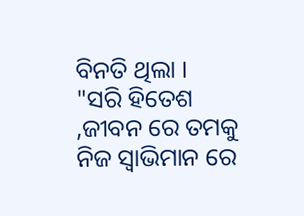ବିନତି ଥିଲା ।
"ସରି ହିତେଶ ,ଜୀବନ ରେ ତମକୁ ନିଜ ସ୍ଵାଭିମାନ ରେ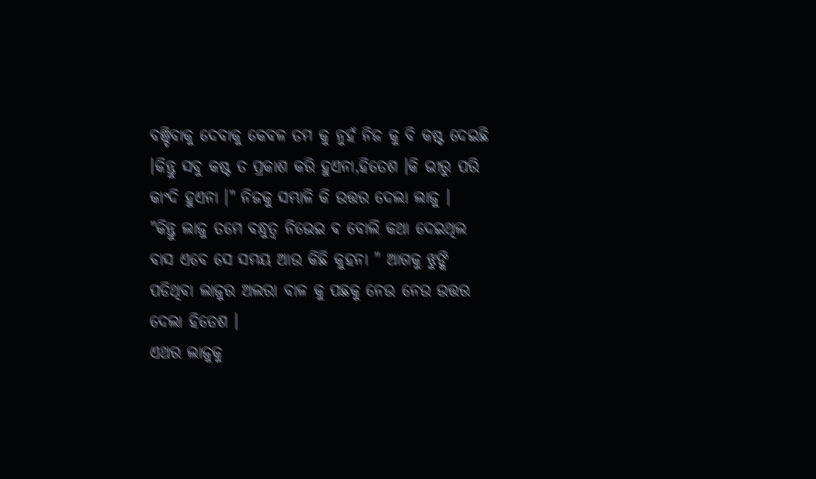ବଞ୍ଚିବାକୁ ଦେବାକୁ କେବଳ ତମ କୁ ନୁହଁ ନିଜ କୁ ବି କଷ୍ଟ ଦେଇଛି ।କିନ୍ତୁ ସବୁ କଷ୍ଟ ତ ପ୍ରକାଶ କରି ହୁଏନା,ହିତେଶ ।କି ଭୀରୁ ପରି କାଂଦି ହୁଏନା ।" ନିଜକୁ ସମ୍ଭାଳି କି ଉତ୍ତର ଦେଲା ଲାଜୁ ।
"କିନ୍ତୁ ଲାଜୁ ତମେ ବନ୍ଧୁତ୍ଵ ନିଭେଇ ଵ ବୋଲି କଥା ଦେଇଥିଲ ବାସ ଏବେ ସେ ସମୟ ଆଉ କିଛି କୁହନା " ଆଗକୁ ଝୁଙ୍କି ପଡିଥିବା ଲାଜୁର ଅଲରା ବାଳ କୁ ପଛକୁ ନେଉ ନେଉ ଉତ୍ତର ଦେଲା ହିତେଶ ।
ଏଥର ଲାଜୁକୁ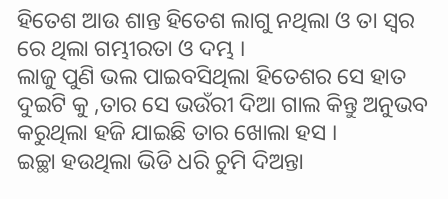ହିତେଶ ଆଉ ଶାନ୍ତ ହିତେଶ ଲାଗୁ ନଥିଲା ଓ ତା ସ୍ୱର ରେ ଥିଲା ଗମ୍ଭୀରତା ଓ ଦମ୍ଭ ।
ଲାଜୁ ପୁଣି ଭଲ ପାଇବସିଥିଲା ହିତେଶର ସେ ହାତ ଦୁଇଟି କୁ ,ତାର ସେ ଭଉଁରୀ ଦିଆ ଗାଲ କିନ୍ତୁ ଅନୁଭବ କରୁଥିଲା ହଜି ଯାଇଛି ତାର ଖୋଲା ହସ ।
ଇଚ୍ଛା ହଉଥିଲା ଭିଡି ଧରି ଚୁମି ଦିଅନ୍ତା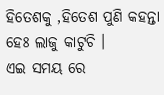ହିତେଶକୁ ,ହିତେଶ ପୁଣି କହନ୍ତା ହେଃ ଲାଜୁ କାଟୁଚି ।
ଏଇ ସମୟ ରେ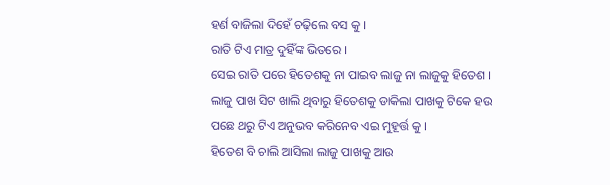ହର୍ଣ ବାଜିଲା ଦିହେଁ ଚଢ଼ିଲେ ବସ କୁ ।
ରାତି ଟିଏ ମାତ୍ର ଦୁହିଁଙ୍କ ଭିତରେ ।
ସେଇ ରାତି ପରେ ହିତେଶକୁ ନା ପାଇବ ଲାଜୁ ନା ଲାଜୁକୁ ହିତେଶ ।
ଲାଜୁ ପାଖ ସିଟ ଖାଲି ଥିବାରୁ ହିତେଶକୁ ଡାକିଲା ପାଖକୁ ଟିକେ ହଉ ପଛେ ଥରୁ ଟିଏ ଅନୁଭବ କରିନେବ ଏଇ ମୁହୂର୍ତ୍ତ କୁ ।
ହିତେଶ ବି ଚାଲି ଆସିଲା ଲାଜୁ ପାଖକୁ ଆଉ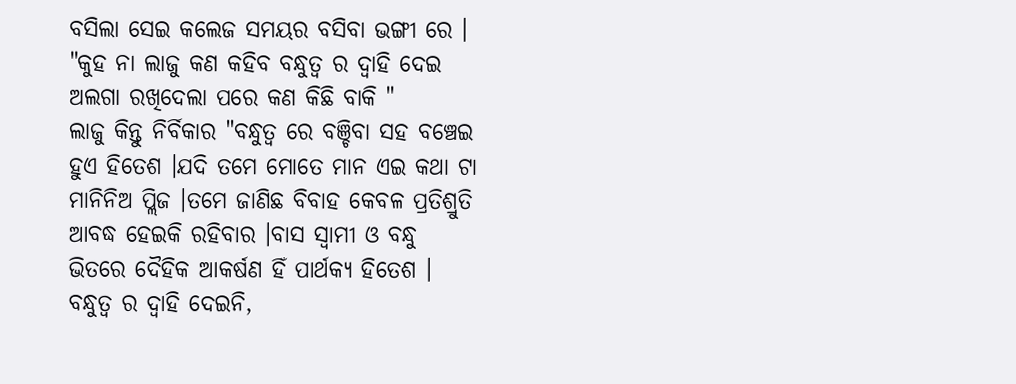ବସିଲା ସେଇ କଲେଜ ସମୟର ବସିବା ଭଙ୍ଗୀ ରେ ।
"କୁହ ନା ଲାଜୁ କଣ କହିବ ବନ୍ଧୁତ୍ଵ ର ଦ୍ୱାହି ଦେଇ ଅଲଗା ରଖିଦେଲା ପରେ କଣ କିଛି ବାକି "
ଲାଜୁ କିନ୍ତୁ ନିର୍ବିକାର "ବନ୍ଧୁତ୍ଵ ରେ ବଞ୍ଚିବା ସହ ବଞ୍ଚେଇ ହୁଏ ହିତେଶ ।ଯଦି ତମେ ମୋତେ ମାନ ଏଇ କଥା ଟା ମାନିନିଅ ପ୍ଲିଜ ।ତମେ ଜାଣିଛ ବିବାହ କେବଳ ପ୍ରତିଶ୍ରୁତି ଆବଦ୍ଧ ହେଇକି ରହିବାର ।ବାସ ସ୍ୱାମୀ ଓ ବନ୍ଧୁ ଭିତରେ ଦୈହିକ ଆକର୍ଷଣ ହିଁ ପାର୍ଥକ୍ୟ ହିତେଶ । ବନ୍ଧୁତ୍ଵ ର ଦ୍ୱାହି ଦେଇନି,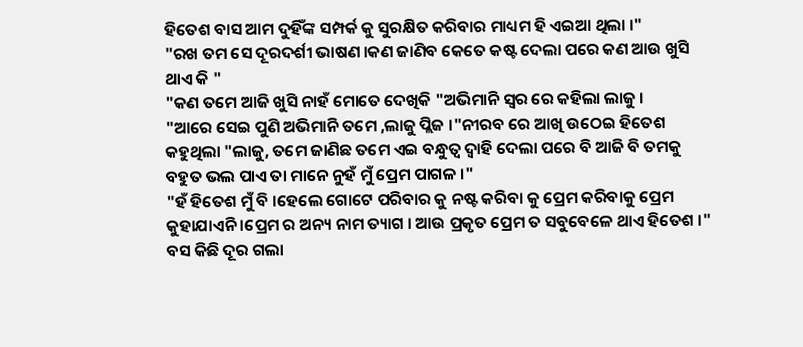ହିତେଶ ବାସ ଆମ ଦୁହିଁଙ୍କ ସମ୍ପର୍କ କୁ ସୁରକ୍ଷିତ କରିବାର ମାଧ୍ୟମ ହି ଏଇଆ ଥିଲା ।"
"ରଖ ତମ ସେ ଦୂରଦର୍ଶୀ ଭାଷଣ ।କଣ ଜାଣିବ କେତେ କଷ୍ଟ ଦେଲା ପରେ କଣ ଆଉ ଖୁସି ଥାଏ କି "
"କଣ ତମେ ଆଜି ଖୁସି ନାହଁ ମୋତେ ଦେଖିକି "ଅଭିମାନି ସ୍ୱର ରେ କହିଲା ଲାଜୁ ।
"ଆରେ ସେଇ ପୁଣି ଅଭିମାନି ତମେ ,ଲାଜୁ ପ୍ଲିଜ ।"ନୀରବ ରେ ଆଖି ଉଠେଇ ହିତେଶ କହୁଥିଲା "ଲାଜୁ, ତମେ ଜାଣିଛ ତମେ ଏଇ ବନ୍ଧୁତ୍ଵ ଦ୍ୱାହି ଦେଲା ପରେ ବି ଆଜି ବି ତମକୁ ବହୁତ ଭଲ ପାଏ ତା ମାନେ ନୁହଁ ମୁଁ ପ୍ରେମ ପାଗଳ ।"
"ହଁ ହିତେଶ ମୁଁ ବି ।ହେଲେ ଗୋଟେ ପରିବାର କୁ ନଷ୍ଟ କରିବା କୁ ପ୍ରେମ କରିବାକୁ ପ୍ରେମ କୁହାଯାଏନି ।ପ୍ରେମ ର ଅନ୍ୟ ନାମ ତ୍ୟାଗ । ଆଉ ପ୍ରକୃତ ପ୍ରେମ ତ ସବୁବେଳେ ଥାଏ ହିତେଶ ।"
ବସ କିଛି ଦୂର ଗଲା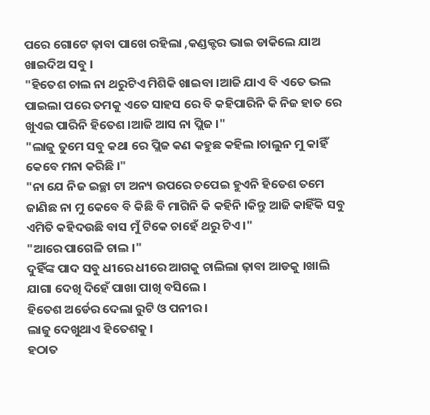ପରେ ଗୋଟେ ଢ଼ାବା ପାଖେ ରହିଲା ,କଣ୍ଡକ୍ଟର ଭାଇ ଡାକିଲେ ଯାଅ ଖାଇଦିଅ ସବୁ ।
"ହିତେଶ ଚାଲ ନା ଥରୁଟିଏ ମିଶିକି ଖାଇବା ।ଆଜି ଯାଏ ବି ଏତେ ଭଲ ପାଇଲା ପରେ ତମକୁ ଏତେ ସାହସ ରେ ବି କହିପାରିନି କି ନିଜ ହାତ ରେ ଖୁଏଇ ପାରିନି ହିତେଶ ।ଆଜି ଆସ ନା ପ୍ଲିଜ ।"
"ଲାଜୁ ତୁମେ ସବୁ କଥା ରେ ପ୍ଲିଜ କଣ କହୁଛ କହିଲ ।ଚାଲୁନ ମୁ କାହିଁ କେବେ ମନା କରିଛି ।"
"ନା ଯେ ନିଜ ଇଚ୍ଛା ଟା ଅନ୍ୟ ଉପରେ ଚପେଇ ହୁଏନି ହିତେଶ ତମେ ଜାଣିଛ ନା ମୁ କେବେ ବି କିଛି ବି ମାଗିନି କି କହିନି ।କିନ୍ତୁ ଆଜି କାହିଁକି ସବୁ ଏମିତି କହିଦଉଛି ବାସ ମୁଁ ଟିକେ ଚାହେଁ ଥରୁ ଟିଏ ।"
"ଆରେ ପାଗେଳି ଚାଲ ।"
ଦୁହିଁଙ୍କ ପାଦ ସବୁ ଧୀରେ ଧୀରେ ଆଗକୁ ଚାଲିଲା ଢ଼ାବା ଆଡକୁ ।ଖାଲି ଯାଗା ଦେଖି ଦିହେଁ ପାଖା ପାଖି ବସିଲେ ।
ହିତେଶ ଅର୍ଡେର ଦେଲା ରୁଟି ଓ ପନୀର ।
ଲାଜୁ ଦେଖୁଥାଏ ହିତେଶକୁ ।
ହଠାତ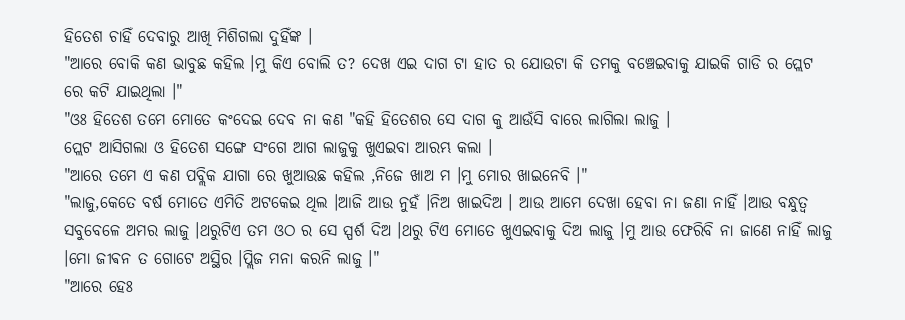ହିତେଶ ଚାହିଁ ଦେବାରୁ ଆଖି ମିଶିଗଲା ଦୁହିଁଙ୍କ ।
"ଆରେ ବୋକି କଣ ଭାବୁଛ କହିଲ ।ମୁ କିଏ ବୋଲି ତ? ଦେଖ ଏଇ ଦାଗ ଟା ହାତ ର ଯୋଉଟା କି ତମକୁ ବଞ୍ଚେଇବାକୁ ଯାଇକି ଗାଡି ର ପ୍ଲେଟ ରେ କଟି ଯାଇଥିଲା ।"
"ଓଃ ହିତେଶ ତମେ ମୋତେ କଂଦେଇ ଦେବ ନା କଣ "କହି ହିତେଶର ସେ ଦାଗ କୁ ଆଉଁସି ବାରେ ଲାଗିଲା ଲାଜୁ ।
ପ୍ଲେଟ ଆସିଗଲା ଓ ହିତେଶ ସଙ୍ଗେ ସଂଗେ ଆଗ ଲାଜୁକୁ ଖୁଏଇବା ଆରମ୍ଭ କଲା ।
"ଆରେ ତମେ ଏ କଣ ପବ୍ଲିକ ଯାଗା ରେ ଖୁଆଉଛ କହିଲ ,ନିଜେ ଖାଅ ମ ।ମୁ ମୋର ଖାଇନେବି ।"
"ଲାଜୁ,କେତେ ବର୍ଷ ମୋତେ ଏମିତି ଅଟକେଇ ଥିଲ ।ଆଜି ଆଉ ନୁହଁ ।ନିଅ ଖାଇଦିଅ । ଆଉ ଆମେ ଦେଖା ହେବା ନା ଜଣା ନାହିଁ ।ଆଉ ବନ୍ଧୁତ୍ଵ ସବୁବେଳେ ଅମର ଲାଜୁ ।ଥରୁଟିଏ ତମ ଓଠ ର ସେ ସ୍ପର୍ଶ ଦିଅ ।ଥରୁ ଟିଏ ମୋତେ ଖୁଏଇବାକୁ ଦିଅ ଲାଜୁ ।ମୁ ଆଉ ଫେରିବି ନା ଜାଣେ ନାହିଁ ଲାଜୁ ।ମୋ ଜୀଵନ ତ ଗୋଟେ ଅସ୍ଥିର ।ପ୍ଲିଜ ମନା କରନି ଲାଜୁ ।"
"ଆରେ ହେଃ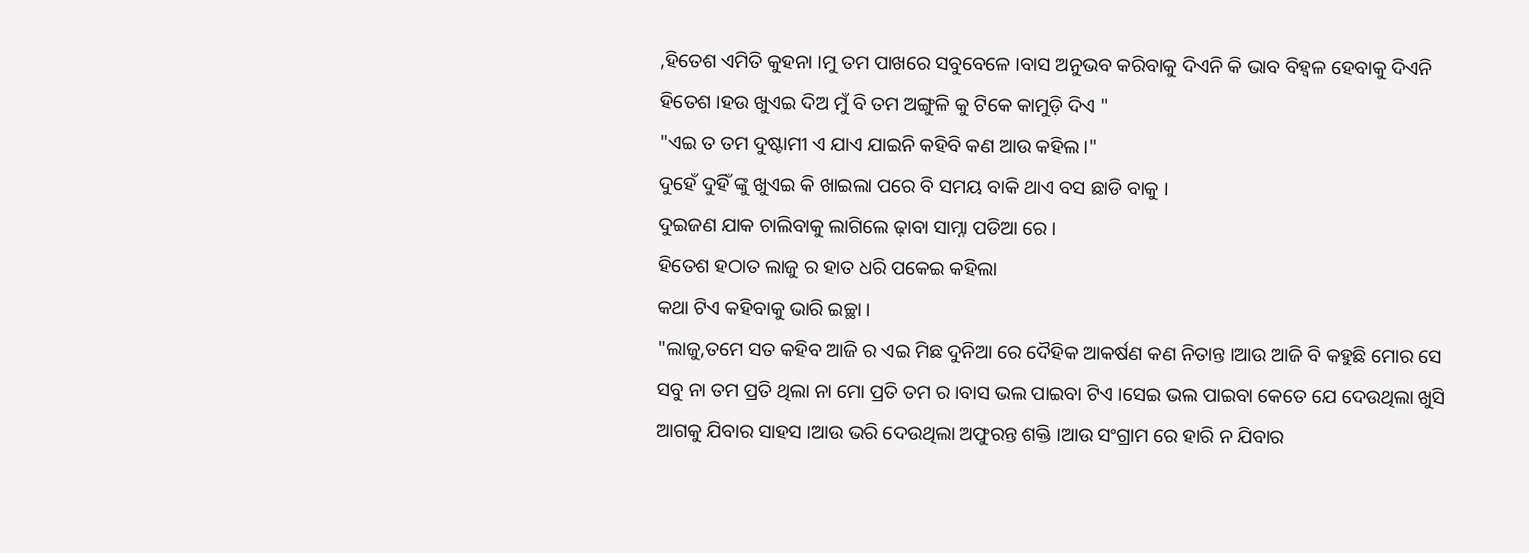,ହିତେଶ ଏମିତି କୁହନା ।ମୁ ତମ ପାଖରେ ସବୁବେଳେ ।ବାସ ଅନୁଭବ କରିବାକୁ ଦିଏନି କି ଭାବ ବିହ୍ଵଳ ହେବାକୁ ଦିଏନି ହିତେଶ ।ହଉ ଖୁଏଇ ଦିଅ ମୁଁ ବି ତମ ଅଙ୍ଗୁଳି କୁ ଟିକେ କାମୁଡ଼ି ଦିଏ "
"ଏଇ ତ ତମ ଦୁଷ୍ଟାମୀ ଏ ଯାଏ ଯାଇନି କହିବି କଣ ଆଉ କହିଲ।"
ଦୁହେଁ ଦୁହିଁ ଙ୍କୁ ଖୁଏଇ କି ଖାଇଲା ପରେ ବି ସମୟ ବାକି ଥାଏ ବସ ଛାଡି ବାକୁ ।
ଦୁଇଜଣ ଯାକ ଚାଲିବାକୁ ଲାଗିଲେ ଢ଼ାବା ସାମ୍ନା ପଡିଆ ରେ ।
ହିତେଶ ହଠାତ ଲାଜୁ ର ହାତ ଧରି ପକେଇ କହିଲା
କଥା ଟିଏ କହିବାକୁ ଭାରି ଇଚ୍ଛା ।
"ଲାଜୁ,ତମେ ସତ କହିବ ଆଜି ର ଏଇ ମିଛ ଦୁନିଆ ରେ ଦୈହିକ ଆକର୍ଷଣ କଣ ନିତାନ୍ତ ।ଆଉ ଆଜି ବି କହୁଛି ମୋର ସେ ସବୁ ନା ତମ ପ୍ରତି ଥିଲା ନା ମୋ ପ୍ରତି ତମ ର ।ବାସ ଭଲ ପାଇବା ଟିଏ ।ସେଇ ଭଲ ପାଇବା କେତେ ଯେ ଦେଉଥିଲା ଖୁସି ଆଗକୁ ଯିବାର ସାହସ ।ଆଉ ଭରି ଦେଉଥିଲା ଅଫୁରନ୍ତ ଶକ୍ତି ।ଆଉ ସଂଗ୍ରାମ ରେ ହାରି ନ ଯିବାର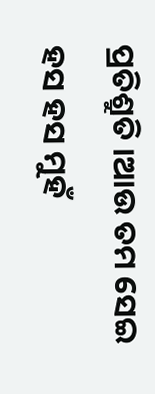ପ୍ରତିଶ୍ରୁତି ।ଆଉ ତମ ସେଇ ହସ ହସ ମୁହଁ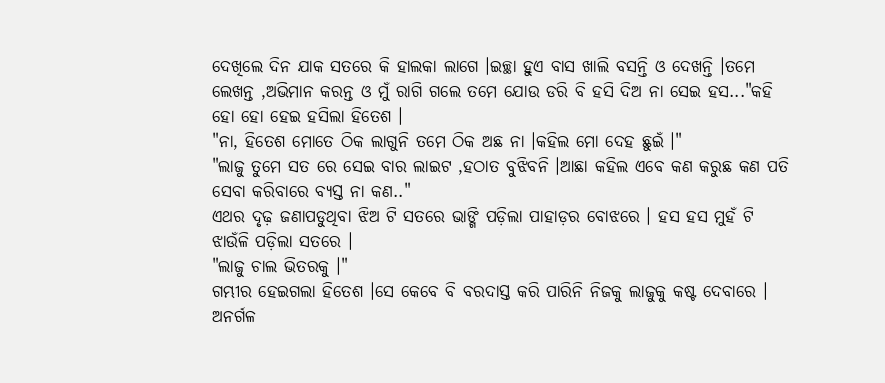ଦେଖିଲେ ଦିନ ଯାକ ସତରେ କି ହାଲକା ଲାଗେ ।ଇଚ୍ଛା ହୁଏ ବାସ ଖାଲି ବସନ୍ତି ଓ ଦେଖନ୍ତି ।ତମେ ଲେଖନ୍ତ ,ଅଭିମାନ କରନ୍ତ ଓ ମୁଁ ରାଗି ଗଲେ ତମେ ଯୋଉ ଡରି ବି ହସି ଦିଅ ନା ସେଇ ହସ..."କହି ହୋ ହୋ ହେଇ ହସିଲା ହିତେଶ ।
"ନା, ହିତେଶ ମୋତେ ଠିକ ଲାଗୁନି ତମେ ଠିକ ଅଛ ନା ।କହିଲ ମୋ ଦେହ ଛୁଇଁ ।"
"ଲାଜୁ ତୁମେ ସତ ରେ ସେଇ ବାର ଲାଇଟ ,ହଠାତ ବୁଝିବନି ।ଆଛା କହିଲ ଏବେ କଣ କରୁଛ କଣ ପତି ସେବା କରିବାରେ ବ୍ୟସ୍ତ ନା କଣ.."
ଏଥର ଦୃଢ଼ ଜଣାପଡୁଥିବା ଝିଅ ଟି ସତରେ ଭାଙ୍ଗି ପଡ଼ିଲା ପାହାଡ଼ର ବୋଝରେ । ହସ ହସ ମୁହଁ ଟି ଝାଉଁଳି ପଡ଼ିଲା ସତରେ ।
"ଲାଜୁ ଚାଲ ଭିତରକୁ ।"
ଗମ୍ଭୀର ହେଇଗଲା ହିତେଶ ।ସେ କେବେ ବି ବରଦାସ୍ତ କରି ପାରିନି ନିଜକୁ ଲାଜୁକୁ କଷ୍ଟ ଦେବାରେ । ଅନର୍ଗଳ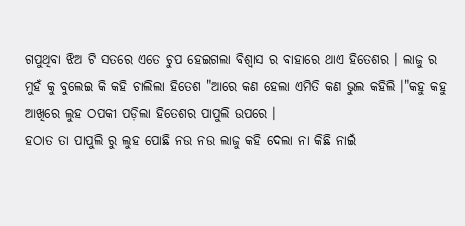ଗପୁଥିବା ଝିଅ ଟି ସତରେ ଏତେ ଚୁପ ହେଇଗଲା ବିଶ୍ଵାସ ର ବାହାରେ ଥାଏ ହିତେଶର । ଲାଜୁ ର ମୁହଁ କୁ ବୁଲେଇ କି କହି ଚାଲିଲା ହିତେଶ "ଆରେ କଣ ହେଲା ଏମିତି କଣ ଭୁଲ କହିଲି ।"କହୁ କହୁ ଆଖିରେ ଲୁହ ଠପକୀ ପଡ଼ିଲା ହିତେଶର ପାପୁଲି ଉପରେ ।
ହଠାତ ତା ପାପୁଲି ରୁ ଲୁହ ପୋଛି ନଉ ନଉ ଲାଜୁ କହି ଦେଲା ନା କିଛି ନାଇଁ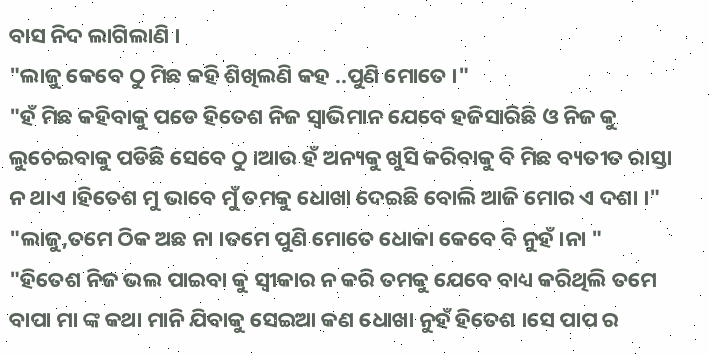ବାସ ନିଦ ଲାଗିଲାଣି ।
"ଲାଜୁ କେବେ ଠୁ ମିଛ କହି ଶିଖିଲଣି କହ ..ପୁଣି ମୋତେ ।"
"ହଁ ମିଛ କହିବାକୁ ପଡେ ହିତେଶ ନିଜ ସ୍ଵାଭିମାନ ଯେବେ ହଜିସାରିଛି ଓ ନିଜ କୁ ଲୁଚେଇବାକୁ ପଡିଛି ସେବେ ଠୁ ।ଆଉ ହଁ ଅନ୍ୟକୁ ଖୁସି କରିବାକୁ ବି ମିଛ ବ୍ୟତୀତ ରାସ୍ତା ନ ଥାଏ ।ହିତେଶ ମୁ ଭାବେ ମୁଁ ତମକୁ ଧୋଖା ଦେଇଛି ବୋଲି ଆଜି ମୋର ଏ ଦଶା ।"
"ଲାଜୁ,ତମେ ଠିକ ଅଛ ନା ।ତମେ ପୁଣି ମୋତେ ଧୋକା କେବେ ବି ନୁହଁ ।ନା "
"ହିତେଶ ନିଜ ଭଲ ପାଇବା କୁ ସ୍ୱୀକାର ନ କରି ତମକୁ ଯେବେ ବାଧ୍ୟ କରିଥିଲି ତମେ ବାପା ମା ଙ୍କ କଥା ମାନି ଯିବାକୁ ସେଇଆ କଣ ଧୋଖା ନୁହଁ ହିତେଶ ।ସେ ପାପ ର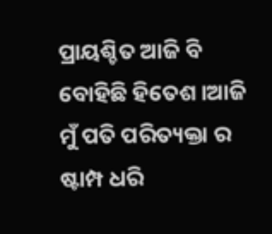ପ୍ରାୟଶ୍ଚିତ ଆଜି ବି ବୋହିଛି ହିତେଶ ।ଆଜି ମୁଁ ପତି ପରିତ୍ୟକ୍ତା ର ଷ୍ଟାମ୍ପ ଧରି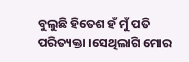ବୁଲୁଛି ହିତେଶ ହଁ ମୁଁ ପତି ପରିତ୍ୟକ୍ତା ।ସେଥିଲାଗି ମୋର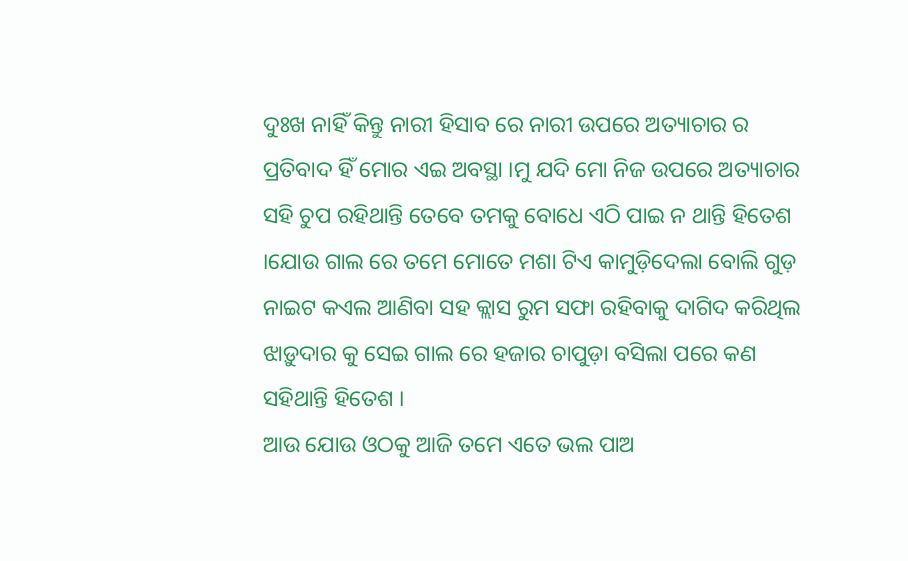ଦୁଃଖ ନାହିଁ କିନ୍ତୁ ନାରୀ ହିସାବ ରେ ନାରୀ ଉପରେ ଅତ୍ୟାଚାର ର ପ୍ରତିବାଦ ହିଁ ମୋର ଏଇ ଅବସ୍ଥା ।ମୁ ଯଦି ମୋ ନିଜ ଉପରେ ଅତ୍ୟାଚାର ସହି ଚୁପ ରହିଥାନ୍ତି ତେବେ ତମକୁ ବୋଧେ ଏଠି ପାଇ ନ ଥାନ୍ତି ହିତେଶ ।ଯୋଉ ଗାଲ ରେ ତମେ ମୋତେ ମଶା ଟିଏ କାମୁଡ଼ିଦେଲା ବୋଲି ଗୁଡ଼ ନାଇଟ କଏଲ ଆଣିବା ସହ କ୍ଲାସ ରୁମ ସଫା ରହିବାକୁ ଦାଗିଦ କରିଥିଲ ଝାଡ଼ୁଦାର କୁ ସେଇ ଗାଲ ରେ ହଜାର ଚାପୁଡ଼ା ବସିଲା ପରେ କଣ ସହିଥାନ୍ତି ହିତେଶ ।
ଆଉ ଯୋଉ ଓଠକୁ ଆଜି ତମେ ଏତେ ଭଲ ପାଅ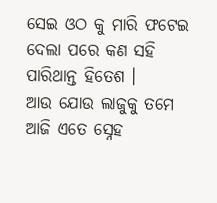ସେଇ ଓଠ କୁ ମାରି ଫଟେଇ ଦେଲା ପରେ କଣ ସହି ପାରିଥାନ୍ତ ହିତେଶ ।
ଆଉ ଯୋଉ ଲାଜୁକୁ ତମେ ଆଜି ଏତେ ସ୍ନେହ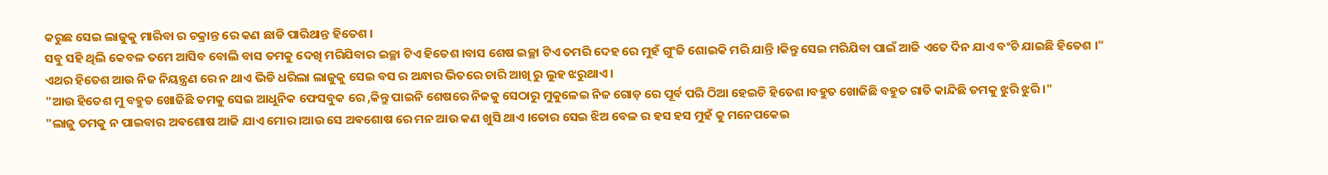କରୁଛ ସେଇ ଲାଜୁକୁ ମାରିବା ର ଚକ୍ରାନ୍ତ ରେ କଣ ଛାଡି ପାରିଥାନ୍ତ ହିତେଶ ।
ସବୁ ସହି ଥିଲି କେବଳ ତମେ ଆସିବ ବୋଲି ବାସ ତମକୁ ଦେଖି ମରିଯିବାର ଇଚ୍ଛା ଟିଏ ହିତେଶ ।ବାସ ଶେଷ ଇଚ୍ଛା ଟିଏ ତମରି ଦେହ ରେ ମୁହଁ ଗୁଂଜି ଶୋଇକି ମରି ଯାନ୍ତି ।କିନ୍ତୁ ସେଇ ମରିଯିବା ପାଇଁ ଆଜି ଏତେ ଦିନ ଯାଏ ବଂଚି ଯାଇଛି ହିତେଶ ।"
ଏଥର ହିତେଶ ଆଉ ନିଜ ନିୟନ୍ତ୍ରଣ ରେ ନ ଥାଏ ଭିଡି ଧରିଲା ଲାଜୁକୁ ସେଇ ବସ ର ଅନ୍ଧାର ଭିତରେ ଚାରି ଆଖି ରୁ ଲୁହ ଝରୁଥାଏ ।
"ଆଉ ହିତେଶ ମୁ ବହୁତ ଖୋଜିଛି ତମକୁ ସେଇ ଆଧୁନିକ ଫେସବୁକ ରେ ,କିନ୍ତୁ ପାଇନି ଶେଷରେ ନିଜକୁ ସେଠାରୁ ମୁକୁଳେଇ ନିଜ ଗୋଡ଼ ରେ ପୂର୍ବ ପରି ଠିଆ ହେଇଚି ହିତେଶ ।ବହୁତ ଖୋଜିଛି ବହୁତ ରାତି କାନ୍ଦିଛି ତମକୁ ଝୁରି ଝୁରି ।"
"ଲାଜୁ ତମକୁ ନ ପାଇବାର ଅଵଶୋଷ ଆଜି ଯାଏ ମୋର ।ଆଉ ସେ ଅଵଶୋଷ ରେ ମନ ଆଉ କଣ ଖୁସି ଥାଏ ।ତୋର ସେଇ ଝିଅ ବେଳ ର ହସ ହସ ମୁହଁ କୁ ମନେପକେଇ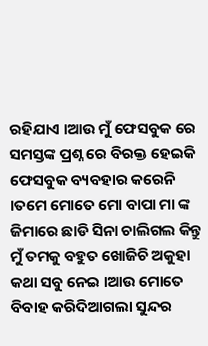ରହିଯାଏ ।ଆଉ ମୁଁ ଫେସବୁକ ରେ ସମସ୍ତଙ୍କ ପ୍ରଶ୍ନ ରେ ବିରକ୍ତ ହେଇକି ଫେସବୁକ ବ୍ୟବହାର କରେନି ।ତମେ ମୋତେ ମୋ ବାପା ମା ଙ୍କ ଜିମାରେ ଛାଡି ସିନା ଚାଲିଗଲ କିନ୍ତୁ ମୁଁ ତମକୁ ବହୁତ ଖୋଜିଚି ଅକୁହା କଥା ସବୁ ନେଇ ।ଆଉ ମୋତେ ବିବାହ କରିଦିଆଗଲା ସୁନ୍ଦର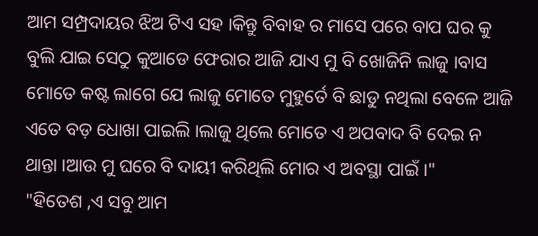ଆମ ସମ୍ପ୍ରଦାୟର ଝିଅ ଟିଏ ସହ ।କିନ୍ତୁ ବିବାହ ର ମାସେ ପରେ ବାପ ଘର କୁ ବୁଲି ଯାଇ ସେଠୁ କୁଆଡେ ଫେରାର ଆଜି ଯାଏ ମୁ ବି ଖୋଜିନି ଲାଜୁ ।ବାସ ମୋତେ କଷ୍ଟ ଲାଗେ ଯେ ଲାଜୁ ମୋତେ ମୁହୁର୍ତେ ବି ଛାଡୁ ନଥିଲା ବେଳେ ଆଜି ଏତେ ବଡ଼ ଧୋଖା ପାଇଲି ।ଲାଜୁ ଥିଲେ ମୋତେ ଏ ଅପବାଦ ବି ଦେଇ ନ ଥାନ୍ତା ।ଆଉ ମୁ ଘରେ ବି ଦାୟୀ କରିଥିଲି ମୋର ଏ ଅବସ୍ଥା ପାଇଁ ।"
"ହିତେଶ ,ଏ ସବୁ ଆମ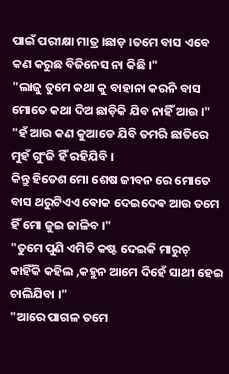ପାଇଁ ପରୀକ୍ଷା ମାତ୍ର ।ଛାଡ଼ ।ତମେ ବାସ ଏବେ କଣ କରୁଛ ବିଜିନେସ ନା କିଛି ।"
"ଲାଜୁ ତୁମେ କଥା କୁ ବାହାନା କରନି ବାସ ମୋତେ କଥା ଦିଅ ଛାଡ଼ିକି ଯିବ ନାହିଁ ଆଉ ।"
"ହଁ ଆଉ କଣ କୁଆଡେ ଯିବି ତମରି ଛାତିରେ ମୁହଁ ଗୁଂଜି ହିଁ ରହିଯିବି ।
କିନ୍ତୁ ହିତେଶ ମୋ ଶେଷ ଜୀବନ ରେ ମୋତେ ବାସ ଥରୁଟିଏଏ ଵୋକ ଦେଇଦେଵ ଆଉ ତମେ ହିଁ ମୋ ଜୁଇ ଜାଳିବ ।"
"ତୁମେ ପୁଣି ଏମିତି କଷ୍ଟ ଦେଇକି ମାରୁଚ୍ କାହିଁକି କହିଲ ,କହୁନ ଆମେ ଦିହେଁ ସାଥୀ ହେଇ ଚାଲିଯିବା ।"
"ଆରେ ପାଗଳ ତମେ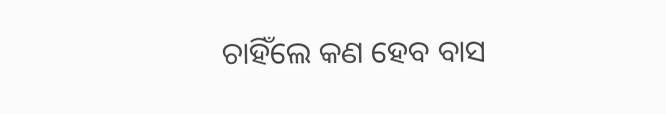ଚାହିଁଲେ କଣ ହେବ ବାସ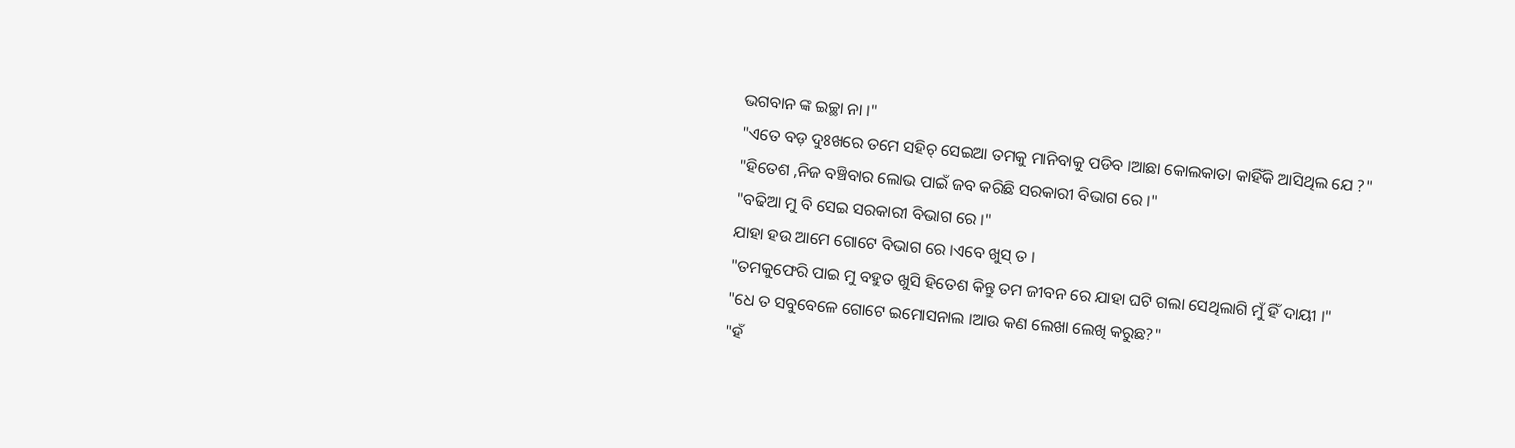ଭଗବାନ ଙ୍କ ଇଚ୍ଛା ନା ।"
"ଏତେ ବଡ଼ ଦୁଃଖରେ ତମେ ସହିଚ୍ ସେଇଆ ତମକୁ ମାନିବାକୁ ପଡିବ ।ଆଛା କୋଲକାତା କାହିଁକି ଆସିଥିଲ ଯେ ?"
"ହିତେଶ ,ନିଜ ବଞ୍ଚିବାର ଲୋଭ ପାଇଁ ଜବ କରିଛି ସରକାରୀ ବିଭାଗ ରେ ।"
"ବଢିଆ ମୁ ବି ସେଇ ସରକାରୀ ବିଭାଗ ରେ ।"
ଯାହା ହଉ ଆମେ ଗୋଟେ ବିଭାଗ ରେ ।ଏବେ ଖୁସ୍ ତ ।
"ତମକୁଫେରି ପାଇ ମୁ ବହୁତ ଖୁସି ହିତେଶ କିନ୍ତୁ ତମ ଜୀବନ ରେ ଯାହା ଘଟି ଗଲା ସେଥିଲାଗି ମୁଁ ହିଁ ଦାୟୀ ।"
"ଧେ ତ ସବୁବେଳେ ଗୋଟେ ଇମୋସନାଲ ।ଆଉ କଣ ଲେଖା ଲେଖି କରୁଛ?"
"ହଁ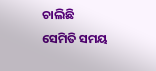ଚାଲିଛି ସେମିତି ସମୟ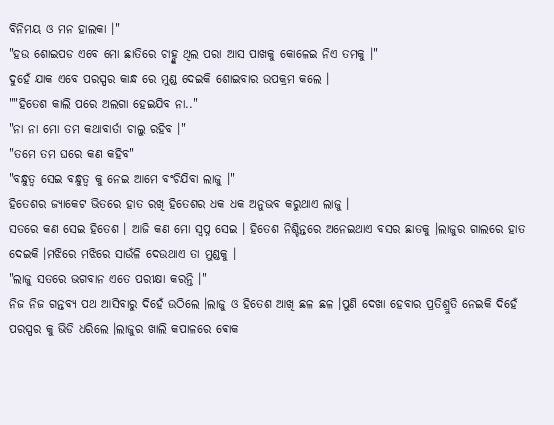ବିନିମୟ ଓ ମନ ହାଲକା ।"
"ହଉ ଶୋଇପଡ ଏବେ ମୋ ଛାତିରେ ଚାହ୍ଣୁ ଥିଲ ପରା ଆସ ପାଖକୁ କୋଳେଇ ନିଏ ତମକୁ ।"
ଦୁହେଁ ଯାକ ଏବେ ପରସ୍ପର କାନ୍ଧ ରେ ମୁଣ୍ଡ ଦେଇକି ଶୋଇବାର ଉପକ୍ରମ କଲେ ।
""ହିତେଶ କାଲି ପରେ ଅଲଗା ହେଇଯିବ ନା.."
"ନା ନା ମୋ ତମ କଥାବାର୍ତା ଚାଲୁ ରହିବ ।"
"ତମେ ତମ ଘରେ କଣ କହିବ"
"ବନ୍ଧୁତ୍ଵ ସେଇ ବନ୍ଧୁତ୍ଵ କୁ ନେଇ ଆମେ ବଂଚିଯିବା ଲାଜୁ ।"
ହିତେଶର ଜ୍ୟାକେଟ ଭିତରେ ହାତ ରଖି ହିତେଶର ଧକ ଧକ ଅନୁଭବ କରୁଥାଏ ଲାଜୁ ।
ସତରେ କଣ ସେଇ ହିତେଶ । ଆଜି କଣ ମୋ ସ୍ବପ୍ନ ସେଇ । ହିତେଶ ନିଶ୍ଚିନ୍ତରେ ଅନେଇଥାଏ ବସର ଛାତକୁ ।ଲାଜୁର ଗାଲରେ ହାତ ଦେଇକି ।ମଝିରେ ମଝିରେ ସାଉଁଳି ଦେଉଥାଏ ତା ମୁଣ୍ଡକୁ ।
"ଲାଜୁ ସତରେ ଭଗବାନ ଏତେ ପରୀକ୍ଷା କରନ୍ତି ।"
ନିଜ ନିଜ ଗନ୍ତବ୍ୟ ପଥ ଆସିବାରୁ ଦିହେଁ ଉଠିଲେ ।ଲାଜୁ ଓ ହିତେଶ ଆଖି ଛଳ ଛଳ ।ପୁଣି ଦେଖା ହେବାର ପ୍ରତିଶ୍ରୁତି ନେଇକି ଦିହେଁ ପରସ୍ପର କୁ ଭିଡି ଧରିଲେ ।ଲାଜୁର ଖାଲି କପାଳରେ ଵୋକ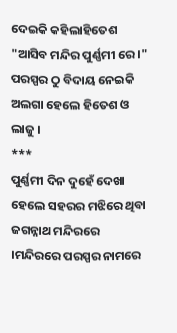ଦେଇକି କହିଲାହିତେଶ "ଆସିବ ମନ୍ଦିର ପୁର୍ଣ୍ଣମୀ ରେ ।"
ପରସ୍ପର ଠୁ ବିଦାୟ ନେଇକି ଅଲଗା ହେଲେ ହିତେଶ ଓ ଲାଜୁ ।
***
ପୁର୍ଣ୍ଣମୀ ଦିନ ଦୁହେଁ ଦେଖା ହେଲେ ସହରର ମଝିରେ ଥିବା ଜଗନ୍ନାଥ ମନ୍ଦିରରେ ।ମନ୍ଦିରରେ ପରସ୍ପର ନାମରେ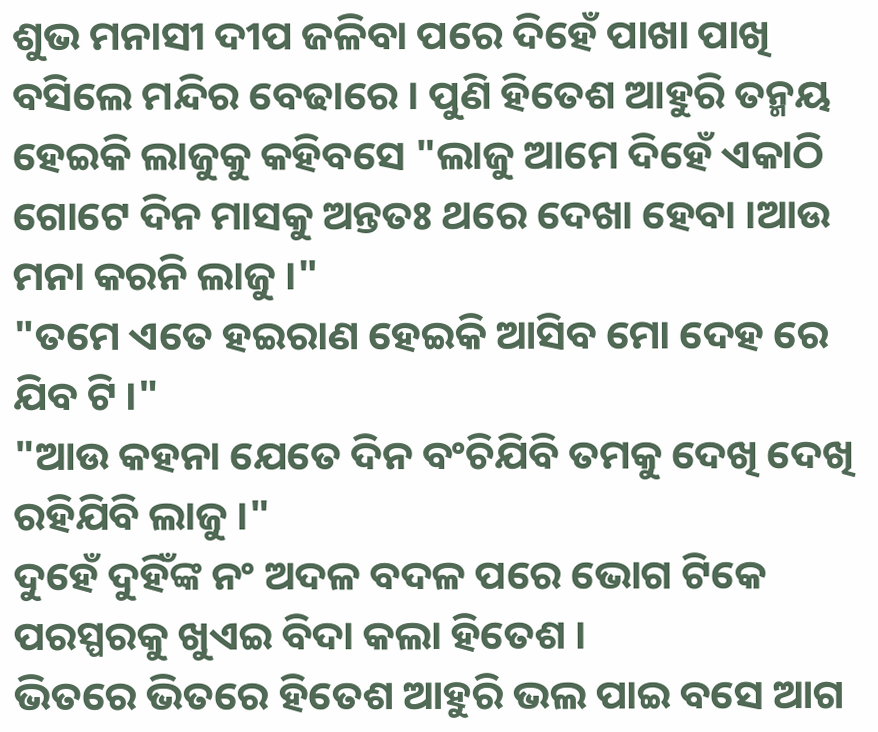ଶୁଭ ମନାସୀ ଦୀପ ଜଳିବା ପରେ ଦିହେଁ ପାଖା ପାଖି ବସିଲେ ମନ୍ଦିର ବେଢାରେ । ପୁଣି ହିତେଶ ଆହୁରି ତନ୍ମୟ ହେଇକି ଲାଜୁକୁ କହିବସେ "ଲାଜୁ ଆମେ ଦିହେଁ ଏକାଠି ଗୋଟେ ଦିନ ମାସକୁ ଅନ୍ତତଃ ଥରେ ଦେଖା ହେବା ।ଆଉ ମନା କରନି ଲାଜୁ ।"
"ତମେ ଏତେ ହଇରାଣ ହେଇକି ଆସିବ ମୋ ଦେହ ରେ ଯିବ ଟି ।"
"ଆଉ କହନା ଯେତେ ଦିନ ବଂଚିଯିବି ତମକୁ ଦେଖି ଦେଖି ରହିଯିବି ଲାଜୁ ।"
ଦୁହେଁ ଦୁହିଁଙ୍କ ନଂ ଅଦଳ ବଦଳ ପରେ ଭୋଗ ଟିକେ ପରସ୍ପରକୁ ଖୁଏଇ ବିଦା କଲା ହିତେଶ ।
ଭିତରେ ଭିତରେ ହିତେଶ ଆହୁରି ଭଲ ପାଇ ବସେ ଆଗ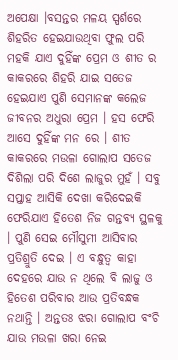ଅପେକ୍ଷା ।ବସନ୍ତର ମଳୟ ସ୍ପର୍ଶରେ ଶିହରିତ ହେଇଯାଉଥିବା ଫୁଲ ପରି ମହକି ଯାଏ ଦୁହିଁଙ୍କ ପ୍ରେମ ଓ ଶୀତ ର କାକରରେ ଶିହରି ଯାଇ ସତେଜ ହେଇଯାଏ ପୁଣି ସେମାନଙ୍କ କଲେଜ ଜୀବନର ଅଧୁରା ପ୍ରେମ । ହସ ଫେରି ଆସେ ଦୁହିଁଙ୍କ ମନ ରେ । ଶୀତ କାକରରେ ମଉଳା ଗୋଲାପ ସତେଜ ଦିଶିଲା ପରି ଦିଶେ ଲାଜୁର ମୁହଁ । ସବୁ ସପ୍ତାହ ଆସିକି ଦେଖା କରିଦେଇକି ଫେରିଯାଏ ହିତେଶ ନିଜ ଗନ୍ତବ୍ୟ ସ୍ଥଳକୁ । ପୁଣି ସେଇ ମୌସୁମୀ ଆସିବାର ପ୍ରତିଶ୍ରୁତି ଦେଇ । ଏ ବନ୍ଧୁତ୍ୱ କାହା ଦେହରେ ଯାଉ ନ ଥିଲେ ବି ଲାଜୁ ଓ ହିତେଶ ପରିବାର ଆଉ ପ୍ରତିବନ୍ଧକ ନଥାନ୍ତି । ଅନ୍ତତଃ ଝରା ଗୋଲାପ ବଂଚି ଯାଉ ମଉଳା ଖରା ନେଇ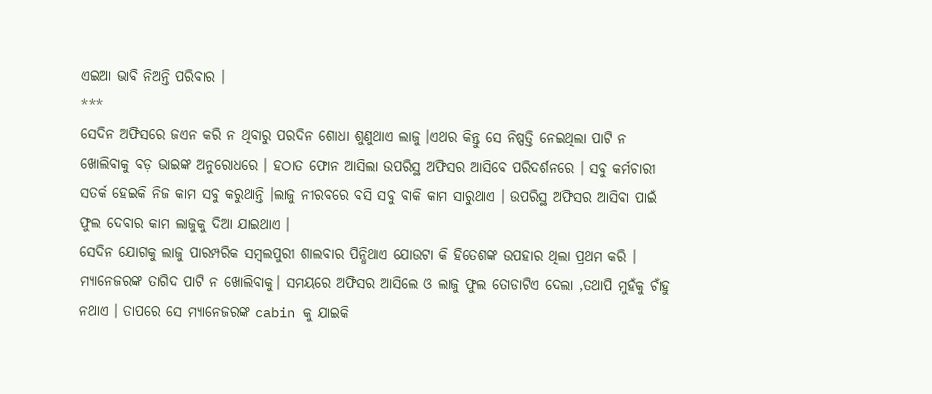ଏଇଆ ଭାବି ନିଅନ୍ତି ପରିବାର ।
***
ସେଦିନ ଅଫିସରେ ଜଏନ କରି ନ ଥିବାରୁ ପରଦିନ ଶୋଧା ଶୁଣୁଥାଏ ଲାଜୁ ।ଏଥର କିନ୍ତୁ ସେ ନିଷ୍ପତ୍ତି ନେଇଥିଲା ପାଟି ନ ଖୋଲିବାକୁ ବଡ଼ ଭାଇଙ୍କ ଅନୁରୋଧରେ । ହଠାତ ଫୋନ ଆସିଲା ଉପରିସ୍ଥ ଅଫିସର ଆସିବେ ପରିଦର୍ଶନରେ । ସବୁ କର୍ମଚାରୀ ସତର୍କ ହେଇକି ନିଜ କାମ ସବୁ କରୁଥାନ୍ତି ।ଲାଜୁ ନୀରବରେ ବସି ସବୁ ବାକି କାମ ସାରୁଥାଏ । ଉପରିସ୍ଥ ଅଫିସର ଆସିବା ପାଇଁ ଫୁଲ ଦେବାର କାମ ଲାଜୁକୁ ଦିଆ ଯାଇଥାଏ ।
ସେଦିନ ଯୋଗକୁ ଲାଜୁ ପାରମ୍ପରିକ ସମ୍ବଲପୁରୀ ଶାଲବାର ପିନ୍ଧିଥାଏ ଯୋଉଟା କି ହିତେଶଙ୍କ ଉପହାର ଥିଲା ପ୍ରଥମ କରି । ମ୍ୟାନେଜରଙ୍କ ତାଗିଦ ପାଟି ନ ଖୋଲିବାକୁ। ସମୟରେ ଅଫିସର ଆସିଲେ ଓ ଲାଜୁ ଫୁଲ ତୋଡାଟିଏ ଦେଲା ,ତଥାପି ମୁହଁକୁ ଚାଁହୁ ନଥାଏ । ତାପରେ ସେ ମ୍ୟାନେଜରଙ୍କ cabin କୁ ଯାଇକି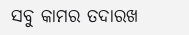ସବୁ କାମର ତଦାରଖ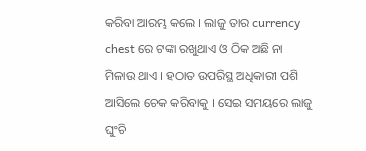କରିବା ଆରମ୍ଭ କଲେ । ଲାଜୁ ତାର currency chest ରେ ଟଙ୍କା ରଖୁଥାଏ ଓ ଠିକ ଅଛି ନା ମିଳାଉ ଥାଏ । ହଠାତ ଉପରିସ୍ଥ ଅଧିକାରୀ ପଶି ଆସିଲେ ଚେକ କରିବାକୁ । ସେଇ ସମୟରେ ଲାଜୁ ଘୁଂଚି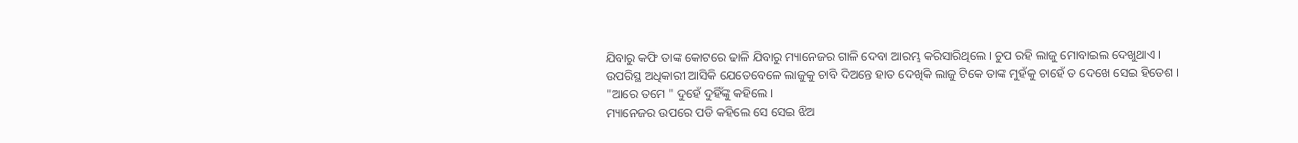ଯିବାରୁ କଫି ତାଙ୍କ କୋଟରେ ଢାଳି ଯିବାରୁ ମ୍ୟାନେଜର ଗାଳି ଦେବା ଆରମ୍ଭ କରିସାରିଥିଲେ । ଚୁପ ରହି ଲାଜୁ ମୋବାଇଲ ଦେଖୁଥାଏ ।
ଉପରିସ୍ଥ ଅଧିକାରୀ ଆସିକି ଯେତେବେଳେ ଲାଜୁକୁ ଚାବି ଦିଅନ୍ତେ ହାତ ଦେଖିକି ଲାଜୁ ଟିକେ ତାଙ୍କ ମୁହଁକୁ ଚାହେଁ ତ ଦେଖେ ସେଇ ହିତେଶ ।
"ଆରେ ତମେ " ଦୁହେଁ ଦୁହିଁଙ୍କୁ କହିଲେ ।
ମ୍ୟାନେଜର ଉପରେ ପଡି କହିଲେ ସେ ସେଇ ଝିଅ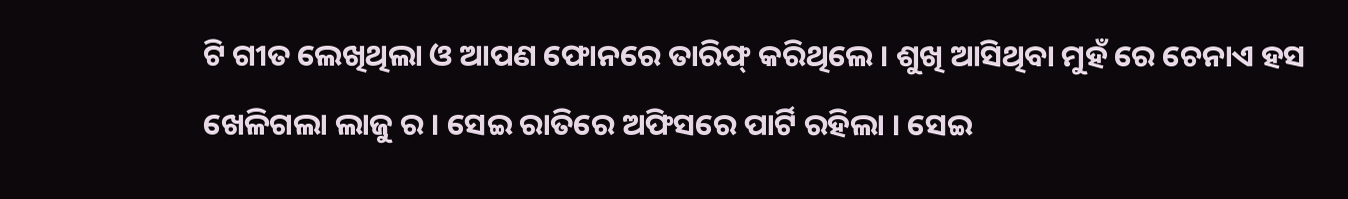ଟି ଗୀତ ଲେଖିଥିଲା ଓ ଆପଣ ଫୋନରେ ତାରିଫ୍ କରିଥିଲେ । ଶୁଖି ଆସିଥିବା ମୁହଁ ରେ ଚେନାଏ ହସ ଖେଳିଗଲା ଲାଜୁ ର । ସେଇ ରାତିରେ ଅଫିସରେ ପାର୍ଟି ରହିଲା । ସେଇ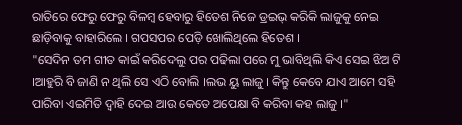ରାତିରେ ଫେରୁ ଫେରୁ ବିଳମ୍ବ ହେବାରୁ ହିତେଶ ନିଜେ ଡ୍ରଇଭ୍ କରିକି ଲାଜୁକୁ ନେଇ ଛାଡ଼ିବାକୁ ବାହାରିଲେ । ଗପସପର ପେଡ଼ି ଖୋଲିଥିଲେ ହିତେଶ ।
"ସେଦିନ ତମ ଗୀତ କାଇଁ କରିଦେଲୁ ପର ପଢିଲା ପରେ ମୁ ଭାବିଥିଲି କିଏ ସେଇ ଝିଅ ଟି ।ଆହୁରି ବି ଜାଣି ନ ଥିଲି ସେ ଏଠି ବୋଲି ।ଲଭ ୟୁ ଲାଜୁ । କିନ୍ତୁ କେବେ ଯାଏ ଆମେ ସହି ପାରିବା ଏଇମିତି ଦ୍ୱାହି ଦେଇ ଆଉ କେତେ ଅପେକ୍ଷା ବି କରିବା କହ ଲାଜୁ ।"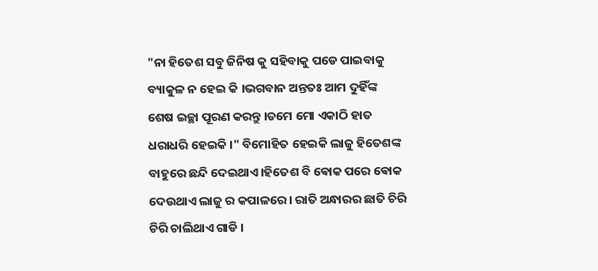"ନା ହିତେଶ ସବୁ ଜିନିଷ କୁ ସହିବାକୁ ପଡେ ପାଇବାକୁ ବ୍ୟାକୁଳ ନ ହେଇ କି ।ଭଗବାନ ଅନ୍ତତଃ ଆମ ଦୁହିଁଙ୍କ ଶେଷ ଇଚ୍ଛା ପୂରଣ କରନ୍ତୁ ।ତମେ ମୋ ଏକାଠି ହାତ ଧରାଧରି ହେଇକି ।" ବିମୋହିତ ହେଇକି ଲାଜୁ ହିତେଶଙ୍କ ବାହୁରେ ଛନ୍ଦି ଦେଇଥାଏ।ହିତେଶ ବି ଵୋକ ପରେ ଵୋକ ଦେଉଥାଏ ଲାଜୁ ର କପାଳରେ । ରାତି ଅନ୍ଧାରର ଛାତି ଚିରି ଚିରି ଚାଲିଥାଏ ଗାଡି ।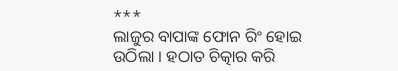***
ଲାଜୁର ବାପାଙ୍କ ଫୋନ ରିଂ ହୋଇ ଉଠିଲା । ହଠାତ ଚିତ୍କାର କରି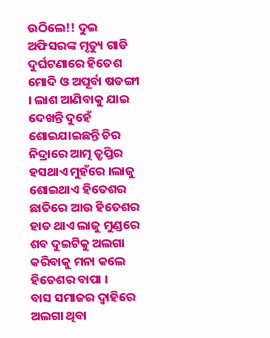ଉଠିଲେ!! ଦୁଇ ଅଫିସରଙ୍କ ମୃତ୍ୟୁ ଗାଡି ଦୁର୍ଘଟଣାରେ ହିତେଶ ମୋଦି ଓ ଅପୂର୍ବା ଷଡଙ୍ଗୀ । ଲାଶ ଆଣିବାକୁ ଯାଇ ଦେଖନ୍ତି ଦୁହେଁ ଶୋଇଯାଇଛନ୍ତି ଚିର ନିଦ୍ରାରେ ଆତ୍ମ ତ୍ରୃପ୍ତିର ହସଥାଏ ମୁହଁରେ ।ଲାଜୁ ଶୋଇଥାଏ ହିତେଶର ଛାତିରେ ଆଉ ହିତେଶର ହାତ ଥାଏ ଲାଜୁ ମୁଣ୍ଡରେ ଶବ ଦୁଇଟିକୁ ଅଲଗା କରିବାକୁ ମନା କଲେ ହିତେଶର ବାପା ।
ବାସ ସମାଜର ଦ୍ୱାହିରେ ଅଲଗା ଥିବା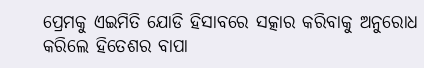ପ୍ରେମକୁ ଏଇମିତି ଯୋଡି ହିସାବରେ ସତ୍କାର କରିବାକୁ ଅନୁରୋଧ କରିଲେ ହିତେଶର ବାପା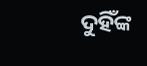ଦୁହିଁଙ୍କ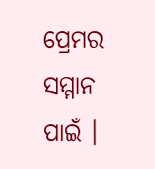ପ୍ରେମର ସମ୍ମାନ ପାଇଁ ।